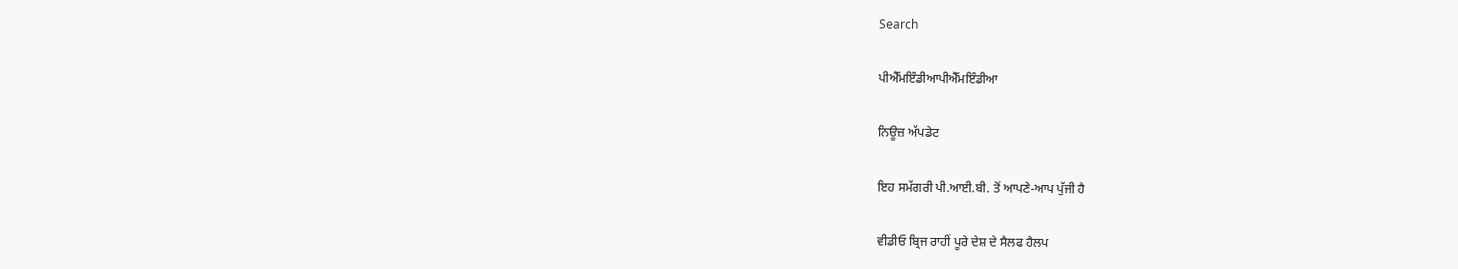Search

ਪੀਐੱਮਇੰਡੀਆਪੀਐੱਮਇੰਡੀਆ

ਨਿਊਜ਼ ਅੱਪਡੇਟ

ਇਹ ਸਮੱਗਰੀ ਪੀ.ਆਈ.ਬੀ. ਤੋਂ ਆਪਣੇ-ਆਪ ਪੁੱਜੀ ਹੈ

ਵੀਡੀਓ ਬ੍ਰਿਜ ਰਾਹੀਂ ਪੂਰੇ ਦੇਸ਼ ਦੇ ਸੈਲਫ ਹੈਲਪ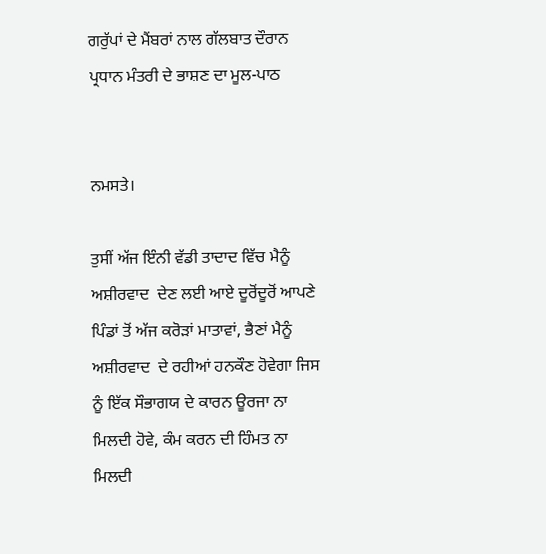ਗਰੁੱਪਾਂ ਦੇ ਮੈਂਬਰਾਂ ਨਾਲ ਗੱਲਬਾਤ ਦੌਰਾਨ ਪ੍ਰਧਾਨ ਮੰਤਰੀ ਦੇ ਭਾਸ਼ਣ ਦਾ ਮੂਲ-ਪਾਠ


ਨਮਸਤੇ।

ਤੁਸੀਂ ਅੱਜ ਇੰਨੀ ਵੱਡੀ ਤਾਦਾਦ ਵਿੱਚ ਮੈਨੂੰ ਅਸ਼ੀਰਵਾਦ  ਦੇਣ ਲਈ ਆਏ ਦੂਰੋਂਦੂਰੋਂ ਆਪਣੇ ਪਿੰਡਾਂ ਤੋਂ ਅੱਜ ਕਰੋੜਾਂ ਮਾਤਾਵਾਂ, ਭੈਣਾਂ ਮੈਨੂੰ ਅਸ਼ੀਰਵਾਦ  ਦੇ ਰਹੀਆਂ ਹਨਕੌਣ ਹੋਵੇਗਾ ਜਿਸ ਨੂੰ ਇੱਕ ਸੌਭਾਗਯ ਦੇ ਕਾਰਨ ਊਰਜਾ ਨਾ ਮਿਲਦੀ ਹੋਵੇ, ਕੰਮ ਕਰਨ ਦੀ ਹਿੰਮਤ ਨਾ ਮਿਲਦੀ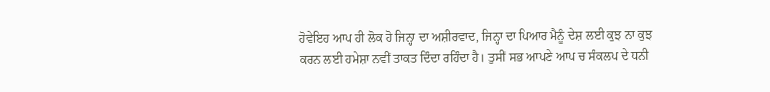ਹੋਵੇਇਹ ਆਪ ਹੀ ਲੋਕ ਹੋ ਜਿਨ੍ਹਾ ਦਾ ਅਸ਼ੀਰਵਾਦ, ਜਿਨ੍ਹਾ ਦਾ ਪਿਆਰ ਮੈਨੂੰ ਦੇਸ਼ ਲਈ ਕੁਝ ਨਾ ਕੁਝ ਕਰਨ ਲਈ ਹਮੇਸ਼ਾ ਨਵੀਂ ਤਾਕਤ ਦਿੰਦਾ ਰਹਿੰਦਾ ਹੈ। ਤੁਸੀਂ ਸਭ ਆਪਣੇ ਆਪ ਚ ਸੰਕਲਪ ਦੇ ਧਨੀ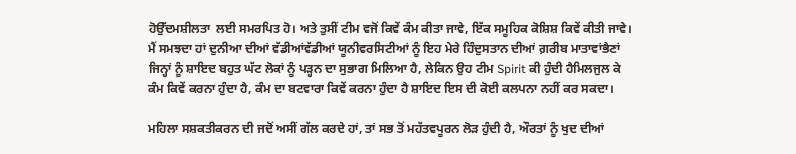ਹੋਉੱਦਮਸ਼ੀਲਤਾ  ਲਈ ਸਮਰਪਿਤ ਹੋ। ਅਤੇ ਤੁਸੀਂ ਟੀਮ ਵਜੋਂ ਕਿਵੇਂ ਕੰਮ ਕੀਤਾ ਜਾਵੇ, ਇੱਕ ਸਮੂਹਿਕ ਕੋਸ਼ਿਸ਼ ਕਿਵੇਂ ਕੀਤੀ ਜਾਵੇ। ਮੈਂ ਸਮਝਦਾ ਹਾਂ ਦੁਨੀਆ ਦੀਆਂ ਵੱਡੀਆਂਵੱਡੀਆਂ ਯੂਨੀਵਰਸਿਟੀਆਂ ਨੂੰ ਇਹ ਮੇਰੇ ਹਿੰਦੁਸਤਾਨ ਦੀਆਂ ਗ਼ਰੀਬ ਮਾਤਾਵਾਂਭੈਣਾਂ ਜਿਨ੍ਹਾਂ ਨੂੰ ਸ਼ਾਇਦ ਬਹੁਤ ਘੱਟ ਲੋਕਾਂ ਨੂੰ ਪੜ੍ਹਨ ਦਾ ਸੁਭਾਗ ਮਿਲਿਆ ਹੈ, ਲੇਕਿਨ ਉਹ ਟੀਮ Spirit ਕੀ ਹੁੰਦੀ ਹੈਮਿਲਜੁਲ ਕੇ ਕੰਮ ਕਿਵੇਂ ਕਰਨਾ ਹੁੰਦਾ ਹੈ, ਕੰਮ ਦਾ ਬਟਵਾਰਾ ਕਿਵੇਂ ਕਰਨਾ ਹੁੰਦਾ ਹੈ ਸ਼ਾਇਦ ਇਸ ਦੀ ਕੋਈ ਕਲਪਨਾ ਨਹੀਂ ਕਰ ਸਕਦਾ।

ਮਹਿਲਾ ਸਸ਼ਕਤੀਕਰਨ ਦੀ ਜਦੋਂ ਅਸੀਂ ਗੱਲ ਕਰਦੇ ਹਾਂ, ਤਾਂ ਸਭ ਤੋਂ ਮਹੱਤਵਪੂਰਨ ਲੋੜ ਹੁੰਦੀ ਹੈ, ਔਰਤਾਂ ਨੂੰ ਖੁਦ ਦੀਆਂ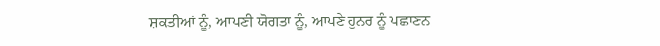ਸ਼ਕਤੀਆਂ ਨੂੰ, ਆਪਣੀ ਯੋਗਤਾ ਨੂੰ, ਆਪਣੇ ਹੁਨਰ ਨੂੰ ਪਛਾਣਨ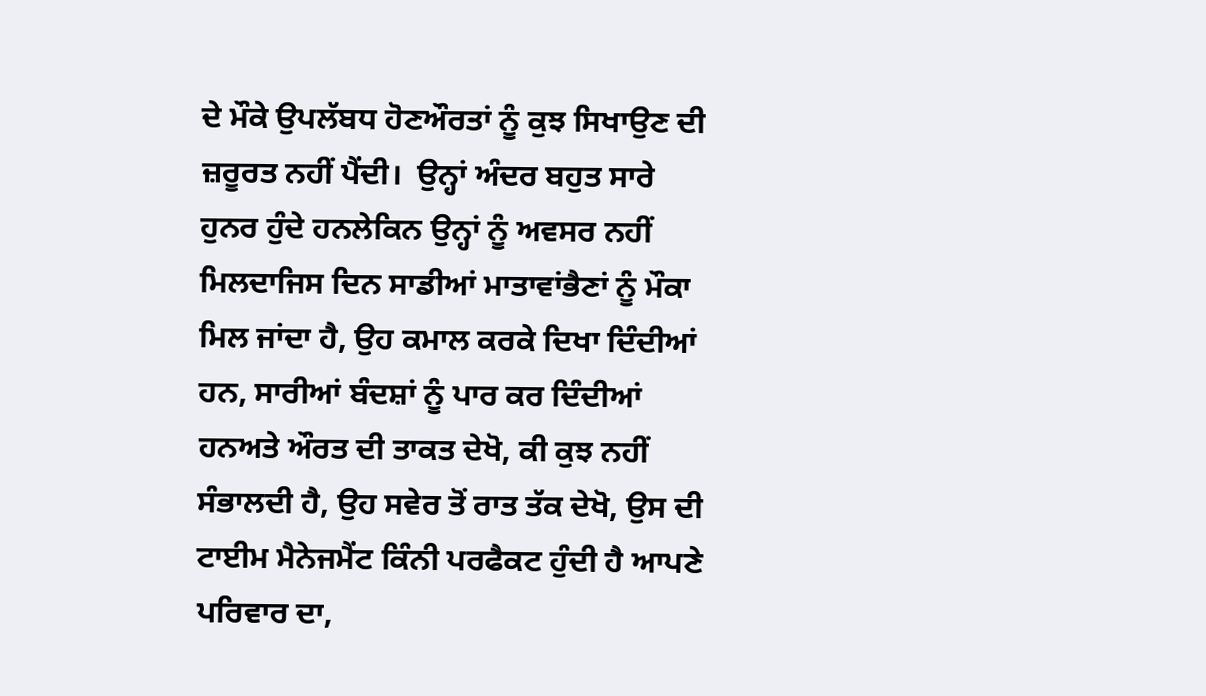ਦੇ ਮੌਕੇ ਉਪਲੱਬਧ ਹੋਣਔਰਤਾਂ ਨੂੰ ਕੁਝ ਸਿਖਾਉਣ ਦੀ ਜ਼ਰੂਰਤ ਨਹੀਂ ਪੈਂਦੀ।  ਉਨ੍ਹਾਂ ਅੰਦਰ ਬਹੁਤ ਸਾਰੇ ਹੁਨਰ ਹੁੰਦੇ ਹਨਲੇਕਿਨ ਉਨ੍ਹਾਂ ਨੂੰ ਅਵਸਰ ਨਹੀਂ ਮਿਲਦਾਜਿਸ ਦਿਨ ਸਾਡੀਆਂ ਮਾਤਾਵਾਂਭੈਣਾਂ ਨੂੰ ਮੌਕਾ ਮਿਲ ਜਾਂਦਾ ਹੈ, ਉਹ ਕਮਾਲ ਕਰਕੇ ਦਿਖਾ ਦਿੰਦੀਆਂ ਹਨ, ਸਾਰੀਆਂ ਬੰਦਸ਼ਾਂ ਨੂੰ ਪਾਰ ਕਰ ਦਿੰਦੀਆਂ ਹਨਅਤੇ ਔਰਤ ਦੀ ਤਾਕਤ ਦੇਖੋ, ਕੀ ਕੁਝ ਨਹੀਂ ਸੰਭਾਲਦੀ ਹੈ, ਉਹ ਸਵੇਰ ਤੋਂ ਰਾਤ ਤੱਕ ਦੇਖੋ, ਉਸ ਦੀ  ਟਾਈਮ ਮੈਨੇਜਮੈਂਟ ਕਿੰਨੀ ਪਰਫੈਕਟ ਹੁੰਦੀ ਹੈ ਆਪਣੇ ਪਰਿਵਾਰ ਦਾ,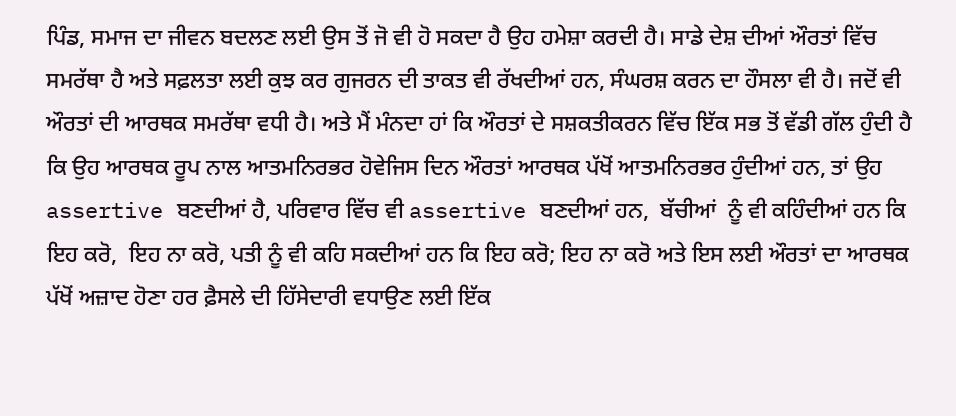ਪਿੰਡ, ਸਮਾਜ ਦਾ ਜੀਵਨ ਬਦਲਣ ਲਈ ਉਸ ਤੋਂ ਜੋ ਵੀ ਹੋ ਸਕਦਾ ਹੈ ਉਹ ਹਮੇਸ਼ਾ ਕਰਦੀ ਹੈ। ਸਾਡੇ ਦੇਸ਼ ਦੀਆਂ ਔਰਤਾਂ ਵਿੱਚ ਸਮਰੱਥਾ ਹੈ ਅਤੇ ਸਫ਼ਲਤਾ ਲਈ ਕੁਝ ਕਰ ਗੁਜਰਨ ਦੀ ਤਾਕਤ ਵੀ ਰੱਖਦੀਆਂ ਹਨ, ਸੰਘਰਸ਼ ਕਰਨ ਦਾ ਹੌਸਲਾ ਵੀ ਹੈ। ਜਦੋਂ ਵੀ ਔਰਤਾਂ ਦੀ ਆਰਥਕ ਸਮਰੱਥਾ ਵਧੀ ਹੈ। ਅਤੇ ਮੈਂ ਮੰਨਦਾ ਹਾਂ ਕਿ ਔਰਤਾਂ ਦੇ ਸਸ਼ਕਤੀਕਰਨ ਵਿੱਚ ਇੱਕ ਸਭ ਤੋਂ ਵੱਡੀ ਗੱਲ ਹੁੰਦੀ ਹੈ ਕਿ ਉਹ ਆਰਥਕ ਰੂਪ ਨਾਲ ਆਤਮਨਿਰਭਰ ਹੋਵੇਜਿਸ ਦਿਨ ਔਰਤਾਂ ਆਰਥਕ ਪੱਖੋਂ ਆਤਮਨਿਰਭਰ ਹੁੰਦੀਆਂ ਹਨ, ਤਾਂ ਉਹ assertive ਬਣਦੀਆਂ ਹੈ, ਪਰਿਵਾਰ ਵਿੱਚ ਵੀ assertive ਬਣਦੀਆਂ ਹਨ,  ਬੱਚੀਆਂ  ਨੂੰ ਵੀ ਕਹਿੰਦੀਆਂ ਹਨ ਕਿ ਇਹ ਕਰੋ,  ਇਹ ਨਾ ਕਰੋ, ਪਤੀ ਨੂੰ ਵੀ ਕਹਿ ਸਕਦੀਆਂ ਹਨ ਕਿ ਇਹ ਕਰੋ; ਇਹ ਨਾ ਕਰੋ ਅਤੇ ਇਸ ਲਈ ਔਰਤਾਂ ਦਾ ਆਰਥਕ ਪੱਖੋਂ ਅਜ਼ਾਦ ਹੋਣਾ ਹਰ ਫ਼ੈਸਲੇ ਦੀ ਹਿੱਸੇਦਾਰੀ ਵਧਾਉਣ ਲਈ ਇੱਕ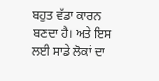ਬਹੁਤ ਵੱਡਾ ਕਾਰਨ ਬਣਦਾ ਹੈ। ਅਤੇ ਇਸ ਲਈ ਸਾਡੇ ਲੋਕਾਂ ਦਾ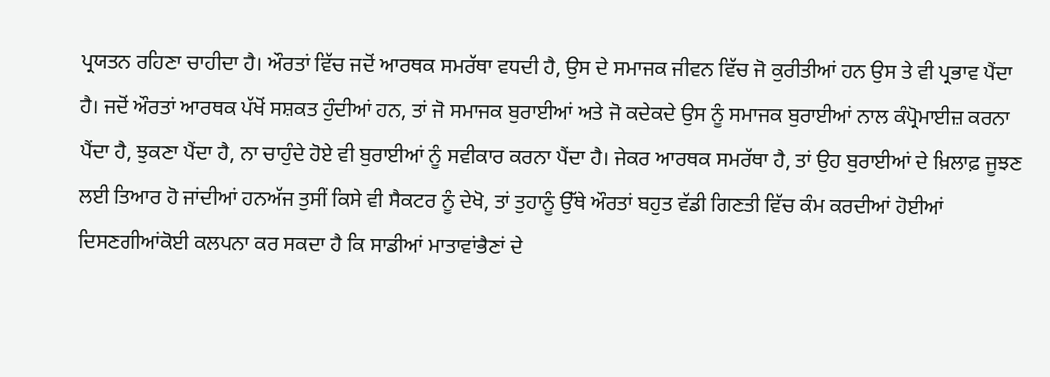ਪ੍ਰਯਤਨ ਰਹਿਣਾ ਚਾਹੀਦਾ ਹੈ। ਔਰਤਾਂ ਵਿੱਚ ਜਦੋਂ ਆਰਥਕ ਸਮਰੱਥਾ ਵਧਦੀ ਹੈ, ਉਸ ਦੇ ਸਮਾਜਕ ਜੀਵਨ ਵਿੱਚ ਜੋ ਕੁਰੀਤੀਆਂ ਹਨ ਉਸ ਤੇ ਵੀ ਪ੍ਰਭਾਵ ਪੈਂਦਾ ਹੈ। ਜਦੋਂ ਔਰਤਾਂ ਆਰਥਕ ਪੱਖੋਂ ਸਸ਼ਕਤ ਹੁੰਦੀਆਂ ਹਨ, ਤਾਂ ਜੋ ਸਮਾਜਕ ਬੁਰਾਈਆਂ ਅਤੇ ਜੋ ਕਦੇਕਦੇ ਉਸ ਨੂੰ ਸਮਾਜਕ ਬੁਰਾਈਆਂ ਨਾਲ ਕੰਪ੍ਰੋਮਾਈਜ਼ ਕਰਨਾ ਪੈਂਦਾ ਹੈ, ਝੁਕਣਾ ਪੈਂਦਾ ਹੈ, ਨਾ ਚਾਹੁੰਦੇ ਹੋਏ ਵੀ ਬੁਰਾਈਆਂ ਨੂੰ ਸਵੀਕਾਰ ਕਰਨਾ ਪੈਂਦਾ ਹੈ। ਜੇਕਰ ਆਰਥਕ ਸਮਰੱਥਾ ਹੈ, ਤਾਂ ਉਹ ਬੁਰਾਈਆਂ ਦੇ ਖ਼ਿਲਾਫ਼ ਜੂਝਣ ਲਈ ਤਿਆਰ ਹੋ ਜਾਂਦੀਆਂ ਹਨਅੱਜ ਤੁਸੀਂ ਕਿਸੇ ਵੀ ਸੈਕਟਰ ਨੂੰ ਦੇਖੋ, ਤਾਂ ਤੁਹਾਨੂੰ ਉੱਥੇ ਔਰਤਾਂ ਬਹੁਤ ਵੱਡੀ ਗਿਣਤੀ ਵਿੱਚ ਕੰਮ ਕਰਦੀਆਂ ਹੋਈਆਂ ਦਿਸਣਗੀਆਂਕੋਈ ਕਲਪਨਾ ਕਰ ਸਕਦਾ ਹੈ ਕਿ ਸਾਡੀਆਂ ਮਾਤਾਵਾਂਭੈਣਾਂ ਦੇ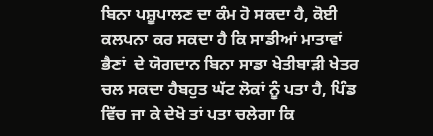ਬਿਨਾ ਪਸ਼ੂਪਾਲਣ ਦਾ ਕੰਮ ਹੋ ਸਕਦਾ ਹੈ, ਕੋਈ ਕਲਪਨਾ ਕਰ ਸਕਦਾ ਹੈ ਕਿ ਸਾਡੀਆਂ ਮਾਤਾਵਾਂ ਭੈਣਾਂ  ਦੇ ਯੋਗਦਾਨ ਬਿਨਾ ਸਾਡਾ ਖੇਤੀਬਾੜੀ ਖੇਤਰ ਚਲ ਸਕਦਾ ਹੈਬਹੁਤ ਘੱਟ ਲੋਕਾਂ ਨੂੰ ਪਤਾ ਹੈ, ਪਿੰਡ ਵਿੱਚ ਜਾ ਕੇ ਦੇਖੋ ਤਾਂ ਪਤਾ ਚਲੇਗਾ ਕਿ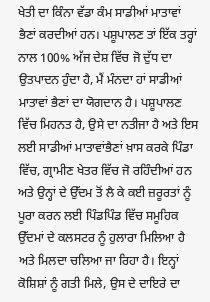ਖੇਤੀ ਦਾ ਕਿੰਨਾ ਵੱਡਾ ਕੰਮ ਸਾਡੀਆਂ ਮਾਤਾਵਾਂ ਭੈਣਾਂ ਕਰਦੀਆਂ ਹਨ। ਪਸ਼ੂਪਾਲਣ ਤਾਂ ਇੱਕ ਤਰ੍ਹਾਂ ਨਾਲ 100% ਅੱਜ ਦੇਸ਼ ਵਿੱਚ ਜੋ ਦੁੱਧ ਦਾ ਉਤਪਾਦਨ ਹੁੰਦਾ ਹੈ, ਮੈਂ ਮੰਨਦਾ ਹਾਂ ਸਾਡੀਆਂ ਮਾਤਾਵਾਂ ਭੈਣਾਂ ਦਾ ਯੋਗਦਾਨ ਹੈ। ਪਸ਼ੂਪਾਲਣ ਵਿੱਚ ਮਿਹਨਤ ਹੈ, ਉਸੇ ਦਾ ਨਤੀਜਾ ਹੈ ਅਤੇ ਇਸ ਲਈ ਸਾਡੀਆਂ ਮਾਤਾਵਾਂਭੈਣਾਂ ਖ਼ਾਸ ਕਰਕੇ ਪਿੰਡਾ ਵਿੱਚ, ਗ੍ਰਾਮੀਣ ਖੇਤਰ ਵਿੱਚ ਜੋ ਰਹਿੰਦੀਆਂ ਹਨ ਅਤੇ ਉਨ੍ਹਾਂ ਦੇ ਉੱਦਮ ਤੋਂ ਲੈ ਕੇ ਕਈ ਜ਼ਰੂਰਤਾਂ ਨੂੰ ਪੂਰਾ ਕਰਨ ਲਈ ਪਿੰਡਪਿੰਡ ਵਿੱਚ ਸਮੂਹਿਕ ਉੱਦਮਾਂ ਦੇ ਕਲਸਟਰ ਨੂੰ ਹੁਲਾਰਾ ਮਿਲਿਆ ਹੈ ਅਤੇ ਮਿਲਦਾ ਚਲਿਆ ਜਾ ਰਿਹਾ ਹੈ। ਇਨ੍ਹਾਂ ਕੋਸ਼ਿਸ਼ਾਂ ਨੂੰ ਗਤੀ ਮਿਲੇ, ਉਸ ਦੇ ਦਾਇਰੇ ਦਾ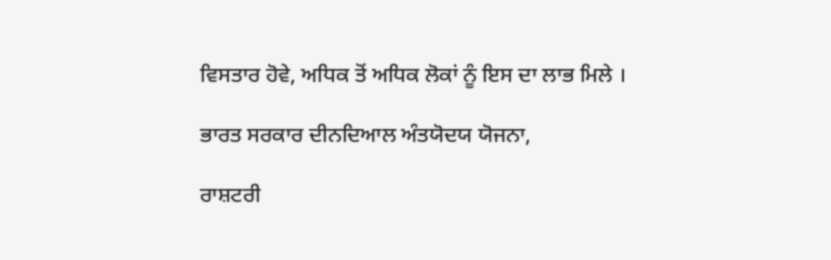ਵਿਸਤਾਰ ਹੋਵੇ, ਅਧਿਕ ਤੋਂ ਅਧਿਕ ਲੋਕਾਂ ਨੂੰ ਇਸ ਦਾ ਲਾਭ ਮਿਲੇ ।

ਭਾਰਤ ਸਰਕਾਰ ਦੀਨਦਿਆਲ ਅੰਤਯੋਦਯ ਯੋਜਨਾ,

ਰਾਸ਼ਟਰੀ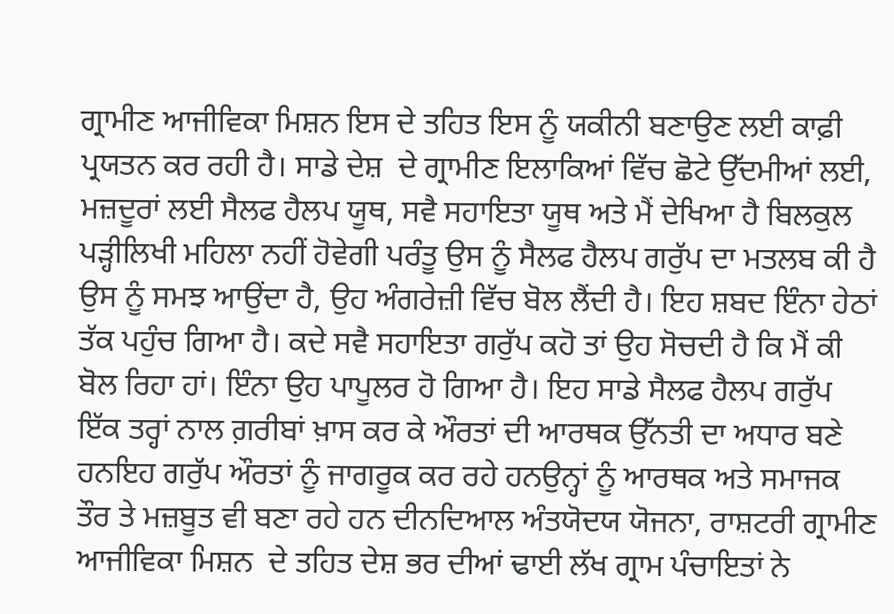ਗ੍ਰਾਮੀਣ ਆਜੀਵਿਕਾ ਮਿਸ਼ਨ ਇਸ ਦੇ ਤਹਿਤ ਇਸ ਨੂੰ ਯਕੀਨੀ ਬਣਾਉਣ ਲਈ ਕਾਫ਼ੀ ਪ੍ਰਯਤਨ ਕਰ ਰਹੀ ਹੈ। ਸਾਡੇ ਦੇਸ਼  ਦੇ ਗ੍ਰਾਮੀਣ ਇਲਾਕਿਆਂ ਵਿੱਚ ਛੋਟੇ ਉੱਦਮੀਆਂ ਲਈ, ਮਜ਼ਦੂਰਾਂ ਲਈ ਸੈਲਫ ਹੈਲਪ ਯੂਥ, ਸਵੈ ਸਹਾਇਤਾ ਯੂਥ ਅਤੇ ਮੈਂ ਦੇਖਿਆ ਹੈ ਬਿਲਕੁਲ ਪੜ੍ਹੀਲਿਖੀ ਮਹਿਲਾ ਨਹੀਂ ਹੋਵੇਗੀ ਪਰੰਤੂ ਉਸ ਨੂੰ ਸੈਲਫ ਹੈਲਪ ਗਰੁੱਪ ਦਾ ਮਤਲਬ ਕੀ ਹੈ ਉਸ ਨੂੰ ਸਮਝ ਆਉਂਦਾ ਹੈ, ਉਹ ਅੰਗਰੇਜ਼ੀ ਵਿੱਚ ਬੋਲ ਲੈਂਦੀ ਹੈ। ਇਹ ਸ਼ਬਦ ਇੰਨਾ ਹੇਠਾਂ ਤੱਕ ਪਹੁੰਚ ਗਿਆ ਹੈ। ਕਦੇ ਸਵੈ ਸਹਾਇਤਾ ਗਰੁੱਪ ਕਹੋ ਤਾਂ ਉਹ ਸੋਚਦੀ ਹੈ ਕਿ ਮੈਂ ਕੀ ਬੋਲ ਰਿਹਾ ਹਾਂ। ਇੰਨਾ ਉਹ ਪਾਪੂਲਰ ਹੋ ਗਿਆ ਹੈ। ਇਹ ਸਾਡੇ ਸੈਲਫ ਹੈਲਪ ਗਰੁੱਪ ਇੱਕ ਤਰ੍ਹਾਂ ਨਾਲ ਗ਼ਰੀਬਾਂ ਖ਼ਾਸ ਕਰ ਕੇ ਔਰਤਾਂ ਦੀ ਆਰਥਕ ਉੱਨਤੀ ਦਾ ਅਧਾਰ ਬਣੇ ਹਨਇਹ ਗਰੁੱਪ ਔਰਤਾਂ ਨੂੰ ਜਾਗਰੂਕ ਕਰ ਰਹੇ ਹਨਉਨ੍ਹਾਂ ਨੂੰ ਆਰਥਕ ਅਤੇ ਸਮਾਜਕ  ਤੌਰ ਤੇ ਮਜ਼ਬੂਤ ਵੀ ਬਣਾ ਰਹੇ ਹਨ ਦੀਨਦਿਆਲ ਅੰਤਯੋਦਯ ਯੋਜਨਾ, ਰਾਸ਼ਟਰੀ ਗ੍ਰਾਮੀਣ ਆਜੀਵਿਕਾ ਮਿਸ਼ਨ  ਦੇ ਤਹਿਤ ਦੇਸ਼ ਭਰ ਦੀਆਂ ਢਾਈ ਲੱਖ ਗ੍ਰਾਮ ਪੰਚਾਇਤਾਂ ਨੇ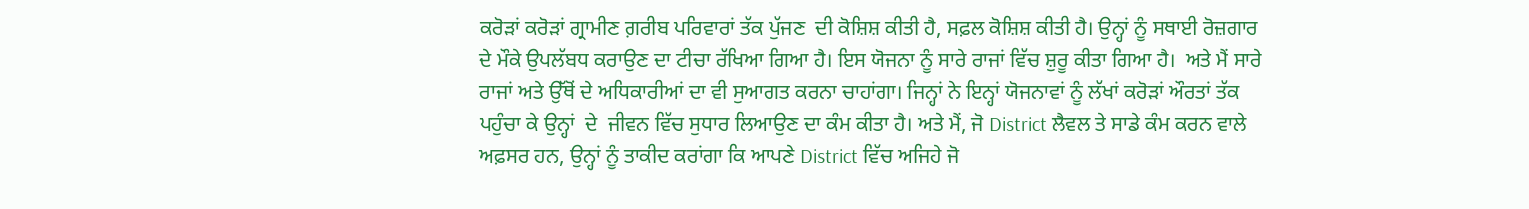ਕਰੋੜਾਂ ਕਰੋੜਾਂ ਗ੍ਰਾਮੀਣ ਗ਼ਰੀਬ ਪਰਿਵਾਰਾਂ ਤੱਕ ਪੁੱਜਣ  ਦੀ ਕੋਸ਼ਿਸ਼ ਕੀਤੀ ਹੈ, ਸਫ਼ਲ ਕੋਸ਼ਿਸ਼ ਕੀਤੀ ਹੈ। ਉਨ੍ਹਾਂ ਨੂੰ ਸਥਾਈ ਰੋਜ਼ਗਾਰ ਦੇ ਮੌਕੇ ਉਪਲੱਬਧ ਕਰਾਉਣ ਦਾ ਟੀਚਾ ਰੱਖਿਆ ਗਿਆ ਹੈ। ਇਸ ਯੋਜਨਾ ਨੂੰ ਸਾਰੇ ਰਾਜਾਂ ਵਿੱਚ ਸ਼ੁਰੂ ਕੀਤਾ ਗਿਆ ਹੈ।  ਅਤੇ ਮੈਂ ਸਾਰੇ ਰਾਜਾਂ ਅਤੇ ਉੱਥੋਂ ਦੇ ਅਧਿਕਾਰੀਆਂ ਦਾ ਵੀ ਸੁਆਗਤ ਕਰਨਾ ਚਾਹਾਂਗਾ। ਜਿਨ੍ਹਾਂ ਨੇ ਇਨ੍ਹਾਂ ਯੋਜਨਾਵਾਂ ਨੂੰ ਲੱਖਾਂ ਕਰੋੜਾਂ ਔਰਤਾਂ ਤੱਕ ਪਹੁੰਚਾ ਕੇ ਉਨ੍ਹਾਂ  ਦੇ  ਜੀਵਨ ਵਿੱਚ ਸੁਧਾਰ ਲਿਆਉਣ ਦਾ ਕੰਮ ਕੀਤਾ ਹੈ। ਅਤੇ ਮੈਂ, ਜੋ District ਲੈਵਲ ਤੇ ਸਾਡੇ ਕੰਮ ਕਰਨ ਵਾਲੇ ਅਫ਼ਸਰ ਹਨ, ਉਨ੍ਹਾਂ ਨੂੰ ਤਾਕੀਦ ਕਰਾਂਗਾ ਕਿ ਆਪਣੇ District ਵਿੱਚ ਅਜਿਹੇ ਜੋ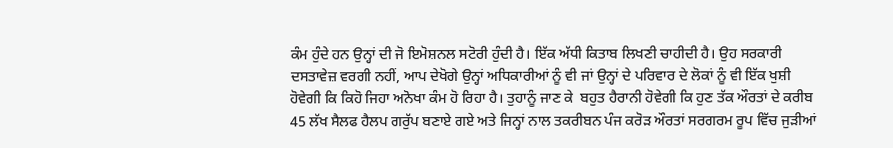ਕੰਮ ਹੁੰਦੇ ਹਨ ਉਨ੍ਹਾਂ ਦੀ ਜੋ ਇਮੋਸ਼ਨਲ ਸਟੋਰੀ ਹੁੰਦੀ ਹੈ। ਇੱਕ ਅੱਧੀ ਕਿਤਾਬ ਲਿਖਣੀ ਚਾਹੀਦੀ ਹੈ। ਉਹ ਸਰਕਾਰੀ ਦਸਤਾਵੇਜ਼ ਵਰਗੀ ਨਹੀਂ, ਆਪ ਦੇਖੋਗੇ ਉਨ੍ਹਾਂ ਅਧਿਕਾਰੀਆਂ ਨੂੰ ਵੀ ਜਾਂ ਉਨ੍ਹਾਂ ਦੇ ਪਰਿਵਾਰ ਦੇ ਲੋਕਾਂ ਨੂੰ ਵੀ ਇੱਕ ਖੁਸ਼ੀ ਹੋਵੇਗੀ ਕਿ ਕਿਹੋ ਜਿਹਾ ਅਨੋਖਾ ਕੰਮ ਹੋ ਰਿਹਾ ਹੈ। ਤੁਹਾਨੂੰ ਜਾਣ ਕੇ  ਬਹੁਤ ਹੈਰਾਨੀ ਹੋਵੇਗੀ ਕਿ ਹੁਣ ਤੱਕ ਔਰਤਾਂ ਦੇ ਕਰੀਬ 45 ਲੱਖ ਸੈਲਫ ਹੈਲਪ ਗਰੁੱਪ ਬਣਾਏ ਗਏ ਅਤੇ ਜਿਨ੍ਹਾਂ ਨਾਲ ਤਕਰੀਬਨ ਪੰਜ ਕਰੋੜ ਔਰਤਾਂ ਸਰਗਰਮ ਰੂਪ ਵਿੱਚ ਜੁੜੀਆਂ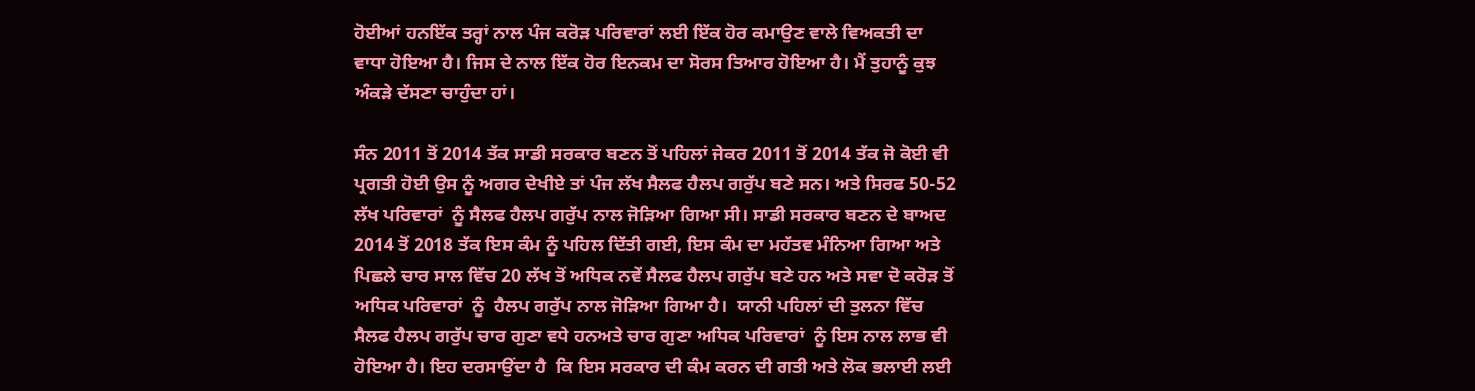ਹੋਈਆਂ ਹਨਇੱਕ ਤਰ੍ਹਾਂ ਨਾਲ ਪੰਜ ਕਰੋੜ ਪਰਿਵਾਰਾਂ ਲਈ ਇੱਕ ਹੋਰ ਕਮਾਉਣ ਵਾਲੇ ਵਿਅਕਤੀ ਦਾ ਵਾਧਾ ਹੋਇਆ ਹੈ। ਜਿਸ ਦੇ ਨਾਲ ਇੱਕ ਹੋਰ ਇਨਕਮ ਦਾ ਸੋਰਸ ਤਿਆਰ ਹੋਇਆ ਹੈ। ਮੈਂ ਤੁਹਾਨੂੰ ਕੁਝ ਅੰਕੜੇ ਦੱਸਣਾ ਚਾਹੁੰਦਾ ਹਾਂ।

ਸੰਨ 2011 ਤੋਂ 2014 ਤੱਕ ਸਾਡੀ ਸਰਕਾਰ ਬਣਨ ਤੋਂ ਪਹਿਲਾਂ ਜੇਕਰ 2011 ਤੋਂ 2014 ਤੱਕ ਜੋ ਕੋਈ ਵੀ ਪ੍ਰਗਤੀ ਹੋਈ ਉਸ ਨੂੰ ਅਗਰ ਦੇਖੀਏ ਤਾਂ ਪੰਜ ਲੱਖ ਸੈਲਫ ਹੈਲਪ ਗਰੁੱਪ ਬਣੇ ਸਨ। ਅਤੇ ਸਿਰਫ 50-52 ਲੱਖ ਪਰਿਵਾਰਾਂ  ਨੂੰ ਸੈਲਫ ਹੈਲਪ ਗਰੁੱਪ ਨਾਲ ਜੋੜਿਆ ਗਿਆ ਸੀ। ਸਾਡੀ ਸਰਕਾਰ ਬਣਨ ਦੇ ਬਾਅਦ 2014 ਤੋਂ 2018 ਤੱਕ ਇਸ ਕੰਮ ਨੂੰ ਪਹਿਲ ਦਿੱਤੀ ਗਈ, ਇਸ ਕੰਮ ਦਾ ਮਹੱਤਵ ਮੰਨਿਆ ਗਿਆ ਅਤੇ ਪਿਛਲੇ ਚਾਰ ਸਾਲ ਵਿੱਚ 20 ਲੱਖ ਤੋਂ ਅਧਿਕ ਨਵੇਂ ਸੈਲਫ ਹੈਲਪ ਗਰੁੱਪ ਬਣੇ ਹਨ ਅਤੇ ਸਵਾ ਦੋ ਕਰੋੜ ਤੋਂ ਅਧਿਕ ਪਰਿਵਾਰਾਂ  ਨੂੰ  ਹੈਲਪ ਗਰੁੱਪ ਨਾਲ ਜੋੜਿਆ ਗਿਆ ਹੈ।  ਯਾਨੀ ਪਹਿਲਾਂ ਦੀ ਤੁਲਨਾ ਵਿੱਚ ਸੈਲਫ ਹੈਲਪ ਗਰੁੱਪ ਚਾਰ ਗੁਣਾ ਵਧੇ ਹਨਅਤੇ ਚਾਰ ਗੁਣਾ ਅਧਿਕ ਪਰਿਵਾਰਾਂ  ਨੂੰ ਇਸ ਨਾਲ ਲਾਭ ਵੀ ਹੋਇਆ ਹੈ। ਇਹ ਦਰਸਾਉਂਦਾ ਹੈ  ਕਿ ਇਸ ਸਰਕਾਰ ਦੀ ਕੰਮ ਕਰਨ ਦੀ ਗਤੀ ਅਤੇ ਲੋਕ ਭਲਾਈ ਲਈ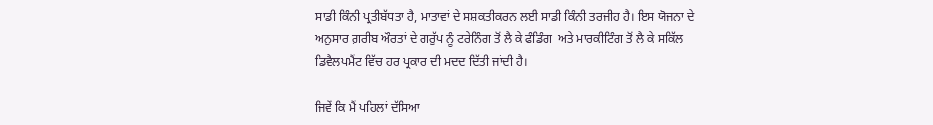ਸਾਡੀ ਕਿੰਨੀ ਪ੍ਰਤੀਬੱਧਤਾ ਹੈ, ਮਾਤਾਵਾਂ ਦੇ ਸਸ਼ਕਤੀਕਰਨ ਲਈ ਸਾਡੀ ਕਿੰਨੀ ਤਰਜੀਹ ਹੈ। ਇਸ ਯੋਜਨਾ ਦੇ ਅਨੁਸਾਰ ਗ਼ਰੀਬ ਔਰਤਾਂ ਦੇ ਗਰੁੱਪ ਨੂੰ ਟਰੇਨਿੰਗ ਤੋਂ ਲੈ ਕੇ ਫੰਡਿੰਗ  ਅਤੇ ਮਾਰਕੀਟਿੰਗ ਤੋਂ ਲੈ ਕੇ ਸਕਿੱਲ ਡਿਵੈਲਪਮੈਂਟ ਵਿੱਚ ਹਰ ਪ੍ਰਕਾਰ ਦੀ ਮਦਦ ਦਿੱਤੀ ਜਾਂਦੀ ਹੈ।

ਜਿਵੇਂ ਕ‌ਿ ਮੈਂ ਪਹਿਲਾਂ ਦੱਸਿਆ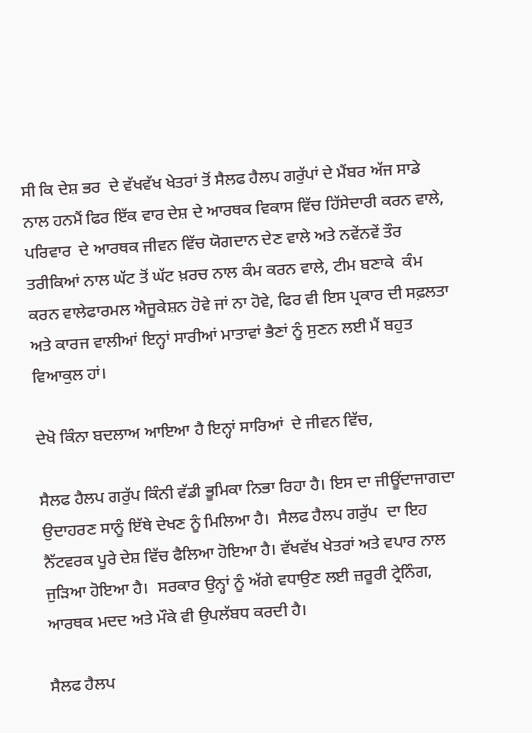ਸੀ ਕਿ ਦੇਸ਼ ਭਰ  ਦੇ ਵੱਖਵੱਖ ਖੇਤਰਾਂ ਤੋਂ ਸੈਲਫ ਹੈਲਪ ਗਰੁੱਪਾਂ ਦੇ ਮੈਂਬਰ ਅੱਜ ਸਾਡੇ ਨਾਲ ਹਨਮੈਂ ਫਿਰ ਇੱਕ ਵਾਰ ਦੇਸ਼ ਦੇ ਆਰਥਕ ਵਿਕਾਸ ਵਿੱਚ ਹਿੱਸੇਦਾਰੀ ਕਰਨ ਵਾਲੇ, ਪਰਿਵਾਰ  ਦੇ ਆਰਥਕ ਜੀਵਨ ਵਿੱਚ ਯੋਗਦਾਨ ਦੇਣ ਵਾਲੇ ਅਤੇ ਨਵੇਂਨਵੇਂ ਤੌਰ ਤਰੀਕਿਆਂ ਨਾਲ ਘੱਟ ਤੋਂ ਘੱਟ ਖ਼ਰਚ ਨਾਲ ਕੰਮ ਕਰਨ ਵਾਲੇ, ਟੀਮ ਬਣਾਕੇ  ਕੰਮ ਕਰਨ ਵਾਲੇਫਾਰਮਲ ਐਜੂਕੇਸ਼ਨ ਹੋਵੇ ਜਾਂ ਨਾ ਹੋਵੇ, ਫਿਰ ਵੀ ਇਸ ਪ੍ਰਕਾਰ ਦੀ ਸਫ਼ਲਤਾ ਅਤੇ ਕਾਰਜ ਵਾਲੀਆਂ ਇਨ੍ਹਾਂ ਸਾਰੀਆਂ ਮਾਤਾਵਾਂ ਭੈਣਾਂ ਨੂੰ ਸੁਣਨ ਲਈ ਮੈਂ ਬਹੁਤ ਵਿਆਕੁਲ ਹਾਂ।

ਦੇਖੋ ਕਿੰਨਾ ਬਦਲਾਅ ਆਇਆ ਹੈ ਇਨ੍ਹਾਂ ਸਾਰਿਆਂ  ਦੇ ਜੀਵਨ ਵਿੱਚ,

ਸੈਲਫ ਹੈਲਪ ਗਰੁੱਪ ਕਿੰਨੀ ਵੱਡੀ ਭੂਮਿਕਾ ਨਿਭਾ ਰਿਹਾ ਹੈ। ਇਸ ਦਾ ਜੀਊਂਦਾਜਾਗਦਾ ਉਦਾਹਰਣ ਸਾਨੂੰ ਇੱਥੇ ਦੇਖਣ ਨੂੰ ਮਿਲਿਆ ਹੈ।  ਸੈਲਫ ਹੈਲਪ ਗਰੁੱਪ  ਦਾ ਇਹ ਨੈੱਟਵਰਕ ਪੂਰੇ ਦੇਸ਼ ਵਿੱਚ ਫੈਲਿਆ ਹੋਇਆ ਹੈ। ਵੱਖਵੱਖ ਖੇਤਰਾਂ ਅਤੇ ਵਪਾਰ ਨਾਲ ਜੁੜਿਆ ਹੋਇਆ ਹੈ।  ਸਰਕਾਰ ਉਨ੍ਹਾਂ ਨੂੰ ਅੱਗੇ ਵਧਾਉਣ ਲਈ ਜ਼ਰੂਰੀ ਟ੍ਰੇਨਿੰਗ, ਆਰਥਕ ਮਦਦ ਅਤੇ ਮੌਕੇ ਵੀ ਉਪਲੱਬਧ ਕਰਦੀ ਹੈ।

ਸੈਲਫ ਹੈਲਪ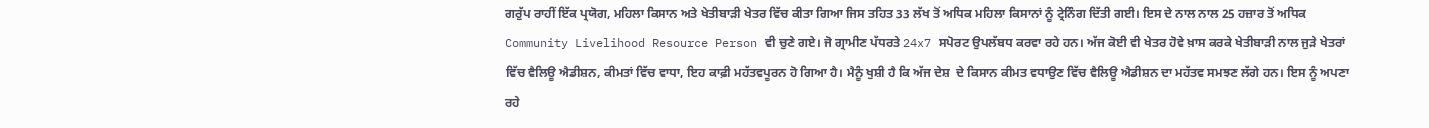ਗਰੁੱਪ ਰਾਹੀਂ ਇੱਕ ਪ੍ਰਯੋਗ, ਮਹਿਲਾ ਕਿਸਾਨ ਅਤੇ ਖੇਤੀਬਾੜੀ ਖੇਤਰ ਵਿੱਚ ਕੀਤਾ ਗਿਆ ਜਿਸ ਤਹਿਤ 33 ਲੱਖ ਤੋਂ ਅਧਿਕ ਮਹਿਲਾ ਕਿਸਾਨਾਂ ਨੂੰ ਟ੍ਰੇਨਿੰਗ ਦਿੱਤੀ ਗਈ। ਇਸ ਦੇ ਨਾਲ ਨਾਲ 25 ਹਜ਼ਾਰ ਤੋਂ ਅਧਿਕ Community Livelihood Resource Person ਵੀ ਚੁਣੇ ਗਏ। ਜੋ ਗ੍ਰਾਮੀਣ ਪੱਧਰਤੇ 24x7 ਸਪੋਰਟ ਉਪਲੱਬਧ ਕਰਵਾ ਰਹੇ ਹਨ। ਅੱਜ ਕੋਈ ਵੀ ਖੇਤਰ ਹੋਵੇ ਖ਼ਾਸ ਕਰਕੇ ਖੇਤੀਬਾੜੀ ਨਾਲ ਜੁੜੇ ਖੇਤਰਾਂ ਵਿੱਚ ਵੈਲਿਊ ਐਡੀਸ਼ਨ, ਕੀਮਤਾਂ ਵਿੱਚ ਵਾਧਾ, ਇਹ ਕਾਫ਼ੀ ਮਹੱਤਵਪੂਰਨ ਹੋ ਗਿਆ ਹੈ। ਮੈਨੂੰ ਖੁਸ਼ੀ ਹੈ ਕਿ ਅੱਜ ਦੇਸ਼  ਦੇ ਕਿਸਾਨ ਕੀਮਤ ਵਧਾਉਣ ਵਿੱਚ ਵੈਲਿਊ ਐਡੀਸ਼ਨ ਦਾ ਮਹੱਤਵ ਸਮਝਣ ਲੱਗੇ ਹਨ। ਇਸ ਨੂੰ ਅਪਣਾ ਰਹੇ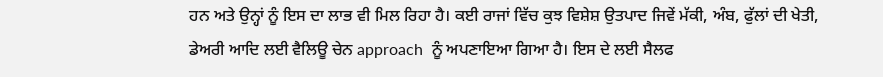ਹਨ ਅਤੇ ਉਨ੍ਹਾਂ ਨੂੰ ਇਸ ਦਾ ਲਾਭ ਵੀ ਮਿਲ ਰਿਹਾ ਹੈ। ਕਈ ਰਾਜਾਂ ਵਿੱਚ ਕੁਝ ਵਿਸ਼ੇਸ਼ ਉਤਪਾਦ ਜਿਵੇਂ ਮੱਕੀ, ਅੰਬ, ਫੁੱਲਾਂ ਦੀ ਖੇਤੀ, ਡੇਅਰੀ ਆਦਿ ਲਈ ਵੈਲਿਊ ਚੇਨ approach  ਨੂੰ ਅਪਣਾਇਆ ਗਿਆ ਹੈ। ਇਸ ਦੇ ਲਈ ਸੈਲਫ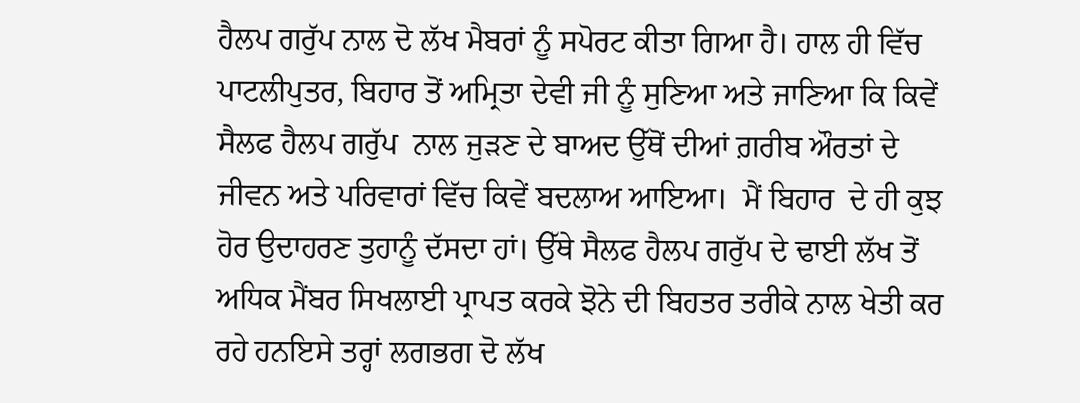ਹੈਲਪ ਗਰੁੱਪ ਨਾਲ ਦੋ ਲੱਖ ਮੈਬਰਾਂ ਨੂੰ ਸਪੋਰਟ ਕੀਤਾ ਗਿਆ ਹੈ। ਹਾਲ ਹੀ ਵਿੱਚ ਪਾਟਲੀਪੁਤਰ, ਬਿਹਾਰ ਤੋਂ ਅਮ੍ਰਿਤਾ ਦੇਵੀ ਜੀ ਨੂੰ ਸੁਣਿਆ ਅਤੇ ਜਾਣਿਆ ਕਿ ਕਿਵੇਂ ਸੈਲਫ ਹੈਲਪ ਗਰੁੱਪ  ਨਾਲ ਜੁੜਣ ਦੇ ਬਾਅਦ ਉੱਥੋਂ ਦੀਆਂ ਗ਼ਰੀਬ ਔਰਤਾਂ ਦੇ ਜੀਵਨ ਅਤੇ ਪਰਿਵਾਰਾਂ ਵਿੱਚ ਕਿਵੇਂ ਬਦਲਾਅ ਆਇਆ।  ਮੈਂ ਬਿਹਾਰ  ਦੇ ਹੀ ਕੁਝ ਹੋਰ ਉਦਾਹਰਣ ਤੁਹਾਨੂੰ ਦੱਸਦਾ ਹਾਂ। ਉੱਥੇ ਸੈਲਫ ਹੈਲਪ ਗਰੁੱਪ ਦੇ ਢਾਈ ਲੱਖ ਤੋਂ ਅਧਿਕ ਮੈਂਬਰ ਸਿਖਲਾਈ ਪ੍ਰਾਪਤ ਕਰਕੇ ਝੋਨੇ ਦੀ ਬਿਹਤਰ ਤਰੀਕੇ ਨਾਲ ਖੇਤੀ ਕਰ ਰਹੇ ਹਨਇਸੇ ਤਰ੍ਹਾਂ ਲਗਭਗ ਦੋ ਲੱਖ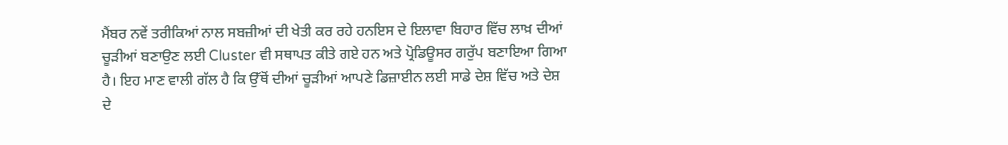ਮੈਂਬਰ ਨਵੇਂ ਤਰੀਕਿਆਂ ਨਾਲ ਸਬਜ਼ੀਆਂ ਦੀ ਖੇਤੀ ਕਰ ਰਹੇ ਹਨਇਸ ਦੇ ਇਲਾਵਾ ਬਿਹਾਰ ਵਿੱਚ ਲਾਖ਼ ਦੀਆਂ ਚੂੜੀਆਂ ਬਣਾਉਣ ਲਈ Cluster ਵੀ ਸਥਾਪਤ ਕੀਤੇ ਗਏ ਹਨ ਅਤੇ ਪ੍ਰੋਡਿਊਸਰ ਗਰੁੱਪ ਬਣਾਇਆ ਗਿਆ ਹੈ। ਇਹ ਮਾਣ ਵਾਲੀ ਗੱਲ ਹੈ ਕਿ ਉੱਥੋਂ ਦੀਆਂ ਚੂੜੀਆਂ ਆਪਣੇ ਡਿਜ਼ਾਈਨ ਲਈ ਸਾਡੇ ਦੇਸ਼ ਵਿੱਚ ਅਤੇ ਦੇਸ਼ ਦੇ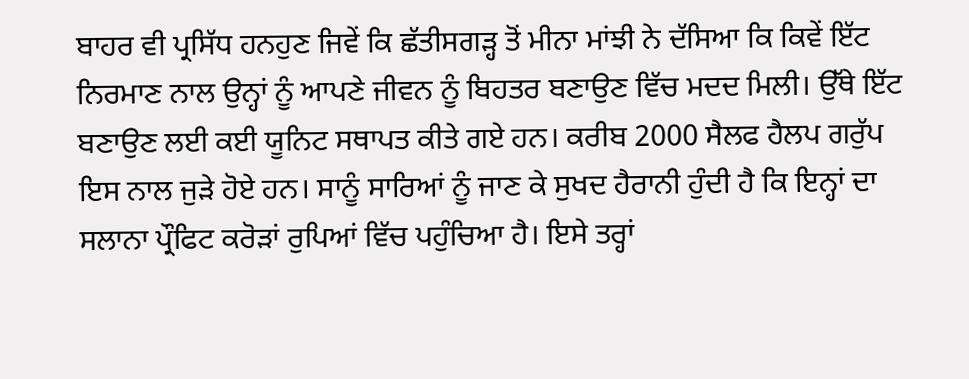ਬਾਹਰ ਵੀ ਪ੍ਰਸਿੱਧ ਹਨਹੁਣ ਜਿਵੇਂ ਕ‌ਿ ਛੱਤੀਸਗੜ੍ਹ ਤੋਂ ਮੀਨਾ ਮਾਂਝੀ ਨੇ ਦੱਸਿਆ ਕਿ ਕਿਵੇਂ ਇੱਟ ਨਿਰਮਾਣ ਨਾਲ ਉਨ੍ਹਾਂ ਨੂੰ ਆਪਣੇ ਜੀਵਨ ਨੂੰ ਬਿਹਤਰ ਬਣਾਉਣ ਵਿੱਚ ਮਦਦ ਮਿਲੀ। ਉੱਥੇ ਇੱਟ ਬਣਾਉਣ ਲਈ ਕਈ ਯੂਨਿਟ ਸਥਾਪਤ ਕੀਤੇ ਗਏ ਹਨ। ਕਰੀਬ 2000 ਸੈਲਫ ਹੈਲਪ ਗਰੁੱਪ ਇਸ ਨਾਲ ਜੁੜੇ ਹੋਏ ਹਨ। ਸਾਨੂੰ ਸਾਰਿਆਂ ਨੂੰ ਜਾਣ ਕੇ ਸੁਖਦ ਹੈਰਾਨੀ ਹੁੰਦੀ ਹੈ ਕਿ ਇਨ੍ਹਾਂ ਦਾ ਸਲਾਨਾ ਪ੍ਰੌਫਿਟ ਕਰੋੜਾਂ ਰੁਪਿਆਂ ਵਿੱਚ ਪਹੁੰਚਿਆ ਹੈ। ਇਸੇ ਤਰ੍ਹਾਂ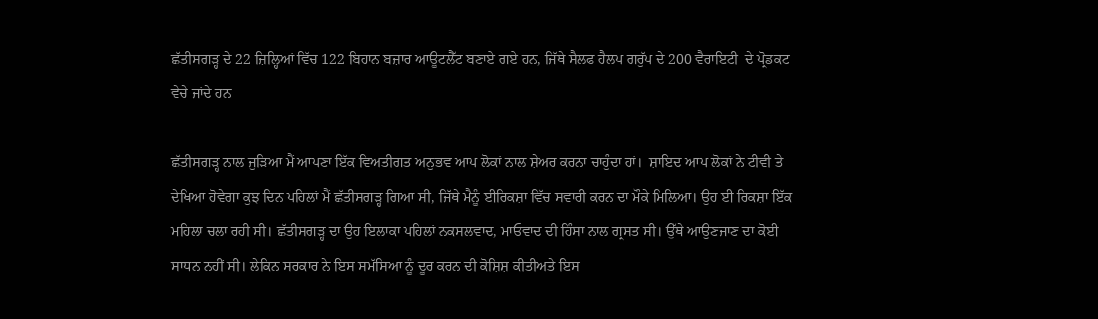ਛੱਤੀਸਗੜ੍ਹ ਦੇ 22 ਜ਼ਿਲ੍ਹਿਆਂ ਵਿੱਚ 122 ਬਿਹਾਨ ਬਜ਼ਾਰ ਆਊਟਲੈੱਟ ਬਣਾਏ ਗਏ ਹਨ, ਜਿੱਥੇ ਸੈਲਫ ਹੈਲਪ ਗਰੁੱਪ ਦੇ 200 ਵੈਰਾਇਟੀ  ਦੇ ਪ੍ਰੋਡਕਟ ਵੇਚੇ ਜਾਂਦੇ ਹਨ

ਛੱਤੀਸਗੜ੍ਹ ਨਾਲ ਜੁੜਿਆ ਮੈਂ ਆਪਣਾ ਇੱਕ ਵਿਅਤੀਗਤ ਅਨੁਭਵ ਆਪ ਲੋਕਾਂ ਨਾਲ ਸ਼ੇਅਰ ਕਰਨਾ ਚਾਹੁੰਦਾ ਹਾਂ।  ਸ਼ਾਇਦ ਆਪ ਲੋਕਾਂ ਨੇ ਟੀਵੀ ਤੇ ਦੇਖਿਆ ਹੋਵੇਗਾ ਕੁਝ ਦਿਨ ਪਹਿਲਾਂ ਮੈਂ ਛੱਤੀਸਗੜ੍ਹ ਗਿਆ ਸੀ, ਜਿੱਥੇ ਮੈਨੂੰ ਈਰਿਕਸ਼ਾ ਵਿੱਚ ਸਵਾਰੀ ਕਰਨ ਦਾ ਮੌਕੇ ਮਿਲਿਆ। ਉਹ ਈ ਰਿਕਸ਼ਾ ਇੱਕ ਮਹਿਲਾ ਚਲਾ ਰਹੀ ਸੀ। ਛੱਤੀਸਗੜ੍ਹ ਦਾ ਉਹ ਇਲਾਕਾ ਪਹਿਲਾਂ ਨਕਸਲਵਾਦ, ਮਾਓਵਾਦ ਦੀ ਹਿੰਸਾ ਨਾਲ ਗ੍ਰਸਤ ਸੀ। ਉੱਥੇ ਆਉਣਜਾਣ ਦਾ ਕੋਈ ਸਾਧਨ ਨਹੀਂ ਸੀ। ਲੇਕਿਨ ਸਰਕਾਰ ਨੇ ਇਸ ਸਮੱਸਿਆ ਨੂੰ ਦੂਰ ਕਰਨ ਦੀ ਕੋਸ਼ਿਸ਼ ਕੀਤੀਅਤੇ ਇਸ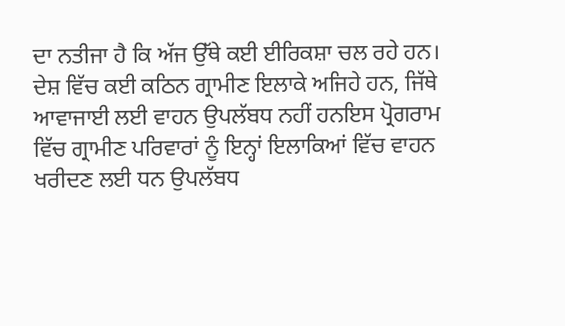ਦਾ ਨਤੀਜਾ ਹੈ ਕਿ ਅੱਜ ਉੱਥੇ ਕਈ ਈਰਿਕਸ਼ਾ ਚਲ ਰਹੇ ਹਨ। ਦੇਸ਼ ਵਿੱਚ ਕਈ ਕਠਿਨ ਗ੍ਰਾਮੀਣ ਇਲਾਕੇ ਅਜਿਹੇ ਹਨ, ਜਿੱਥੇ ਆਵਾਜਾਈ ਲਈ ਵਾਹਨ ਉਪਲੱਬਧ ਨਹੀਂ ਹਨਇਸ ਪ੍ਰੋਗਰਾਮ ਵਿੱਚ ਗ੍ਰਾਮੀਣ ਪਰਿਵਾਰਾਂ ਨੂੰ ਇਨ੍ਹਾਂ ਇਲਾਕਿਆਂ ਵਿੱਚ ਵਾਹਨ ਖਰੀਦਣ ਲਈ ਧਨ ਉਪਲੱਬਧ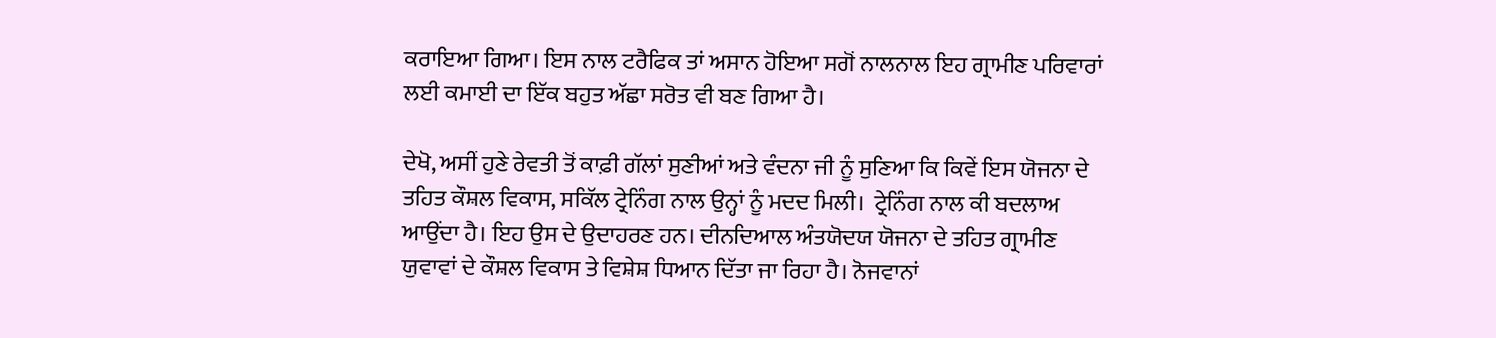ਕਰਾਇਆ ਗਿਆ। ਇਸ ਨਾਲ ਟਰੈਫਿਕ ਤਾਂ ਅਸਾਨ ਹੋਇਆ ਸਗੋਂ ਨਾਲਨਾਲ ਇਹ ਗ੍ਰਾਮੀਣ ਪਰਿਵਾਰਾਂ  ਲਈ ਕਮਾਈ ਦਾ ਇੱਕ ਬਹੁਤ ਅੱਛਾ ਸਰੋਤ ਵੀ ਬਣ ਗਿਆ ਹੈ।

ਦੇਖੋ, ਅਸੀਂ ਹੁਣੇ ਰੇਵਤੀ ਤੋਂ ਕਾਫ਼ੀ ਗੱਲਾਂ ਸੁਣੀਆਂ ਅਤੇ ਵੰਦਨਾ ਜੀ ਨੂੰ ਸੁਣਿਆ ਕਿ ਕਿਵੇਂ ਇਸ ਯੋਜਨਾ ਦੇ ਤਹਿਤ ਕੌਸ਼ਲ ਵਿਕਾਸ, ਸਕਿੱਲ ਟ੍ਰੇਨਿੰਗ ਨਾਲ ਉਨ੍ਹਾਂ ਨੂੰ ਮਦਦ ਮਿਲੀ।  ਟ੍ਰੇਨਿੰਗ ਨਾਲ ਕੀ ਬਦਲਾਅ ਆਉਂਦਾ ਹੈ। ਇਹ ਉਸ ਦੇ ਉਦਾਹਰਣ ਹਨ। ਦੀਨਦਿਆਲ ਅੰਤਯੋਦਯ ਯੋਜਨਾ ਦੇ ਤਹਿਤ ਗ੍ਰਾਮੀਣ ਯੁਵਾਵਾਂ ਦੇ ਕੌਸ਼ਲ ਵਿਕਾਸ ਤੇ ਵਿਸ਼ੇਸ਼ ਧਿਆਨ ਦਿੱਤਾ ਜਾ ਰਿਹਾ ਹੈ। ਨੋਜਵਾਨਾਂ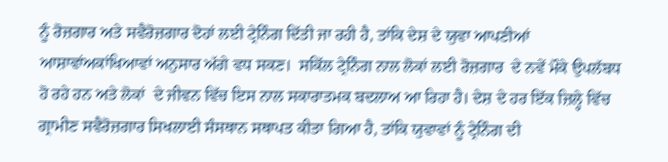ਨੂੰ ਰੋਜ਼ਗਾਰ ਅਤੇ ਸਵੈਰੋਜ਼ਗਾਰ ਦੋਹਾਂ ਲਈ ਟ੍ਰੇਨਿੰਗ ਦਿੱਤੀ ਜਾ ਰਹੀ ਹੈ, ਤਾਂਕਿ ਦੇਸ਼ ਦੇ ਯੁਵਾ ਆਪਣੀਆਂ ਆਸ਼ਾਵਾਂਅਕਾਂਖਿਆਵਾਂ ਅਨੁਸਾਰ ਅੱਗੇ ਵਧ ਸਕਣ।  ਸਕਿੱਲ ਟ੍ਰੇਨਿੰਗ ਨਾਲ ਲੋਕਾਂ ਲਈ ਰੋਜ਼ਗਾਰ  ਦੇ ਨਵੇਂ ਮੌਕੇ ਉਪਲੱਬਧ ਹੋ ਰਹੇ ਹਨ ਅਤੇ ਲੋਕਾਂ  ਦੇ ਜੀਵਨ ਵਿੱਚ ਇਸ ਨਾਲ ਸਕਾਰਾਤਮਕ ਬਦਲਾਅ ਆ ਰਿਹਾ ਹੈ। ਦੇਸ਼ ਦੇ ਹਰ ਇੱਕ ਜ਼ਿਲ੍ਹੇ ਵਿੱਚ ਗ੍ਰਾਮੀਣ ਸਵੈਰੋਜ਼ਗਾਰ ਸਿਖਲਾਈ ਸੰਸਥਾਨ ਸਥਾਪਤ ਕੀਤਾ ਗਿਆ ਹੈ, ਤਾਂਕਿ ਯੁਵਾਵਾਂ ਨੂੰ ਟ੍ਰੇਨਿੰਗ ਦੀ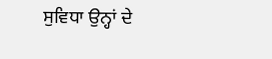ਸੁਵਿਧਾ ਉਨ੍ਹਾਂ ਦੇ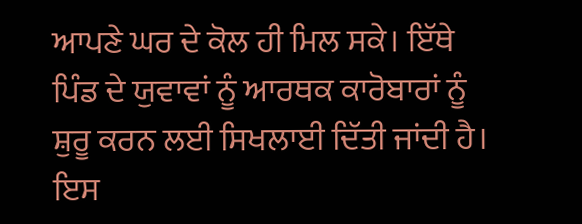ਆਪਣੇ ਘਰ ਦੇ ਕੋਲ ਹੀ ਮਿਲ ਸਕੇ। ਇੱਥੇ ਪਿੰਡ ਦੇ ਯੁਵਾਵਾਂ ਨੂੰ ਆਰਥਕ ਕਾਰੋਬਾਰਾਂ ਨੂੰ ਸ਼ੁਰੂ ਕਰਨ ਲਈ ਸਿਖਲਾਈ ਦਿੱਤੀ ਜਾਂਦੀ ਹੈ। ਇਸ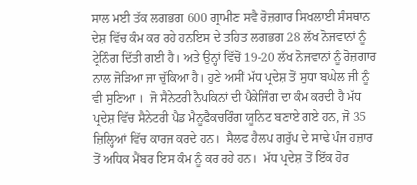ਸਾਲ ਮਈ ਤੱਕ ਲਗਭਗ 600 ਗ੍ਰਾਮੀਣ ਸਵੈ ਰੋਜ਼ਗਾਰ ਸਿਖਲਾਈ ਸੰਸਥਾਨ ਦੇਸ਼ ਵਿੱਚ ਕੰਮ ਕਰ ਰਹੇ ਹਨਇਸ ਦੇ ਤਹਿਤ ਲਗਭਗ 28 ਲੱਖ ਨੋਜਵਾਨਾਂ ਨੂੰ ਟ੍ਰੇਨਿੰਗ ਦਿੱਤੀ ਗਈ ਹੈ। ਅਤੇ ਉਨ੍ਹਾਂ ਵਿੱਚੋਂ 19-20 ਲੱਖ ਨੋਜਵਾਨਾਂ ਨੂੰ ਰੋਜ਼ਗਾਰ ਨਾਲ ਜੋੜਿਆ ਜਾ ਚੁੱਕਿਆ ਹੈ। ਹੁਣੇ ਅਸੀਂ ਮੱਧ ਪ੍ਰਦੇਸ਼ ਤੋਂ ਸੁਧਾ ਬਘੇਲ ਜੀ ਨੂੰ ਵੀ ਸੁਣਿਆ ।  ਜੋ ਸੈਨੇਟਰੀ ਨੈਪਕਿਨਾਂ ਦੀ ਪੈਕੇਜਿੰਗ ਦਾ ਕੰਮ ਕਰਦੀ ਹੈ ਮੱਧ ਪ੍ਰਦੇਸ਼ ਵਿੱਚ ਸੈਨੇਟਰੀ ਪੈਡ ਮੈਨੂਫੈਕਚਰਿੰਗ ਯੂਨਿਟ ਬਣਾਏ ਗਏ ਹਨ, ਜੋ 35 ਜ਼ਿਲ੍ਹਿਆਂ ਵਿੱਚ ਕਾਰਜ ਕਰਦੇ ਹਨ।  ਸੈਲਫ ਹੈਲਪ ਗਰੁੱਪ ਦੇ ਸਾਢੇ ਪੰਜ ਹਜ਼ਾਰ ਤੋਂ ਅਧਿਕ ਮੈਂਬਰ ਇਸ ਕੰਮ ਨੂੰ ਕਰ ਰਹੇ ਹਨ।  ਮੱਧ ਪ੍ਰਦੇਸ਼ ਤੋਂ ਇੱਕ ਹੋਰ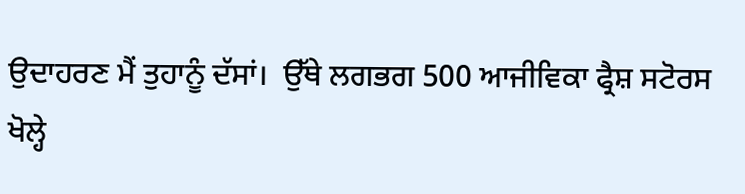ਉਦਾਹਰਣ ਮੈਂ ਤੁਹਾਨੂੰ ਦੱਸਾਂ।  ਉੱਥੇ ਲਗਭਗ 500 ਆਜੀਵਿਕਾ ਫ੍ਰੈਸ਼ ਸਟੋਰਸ ਖੋਲ੍ਹੇ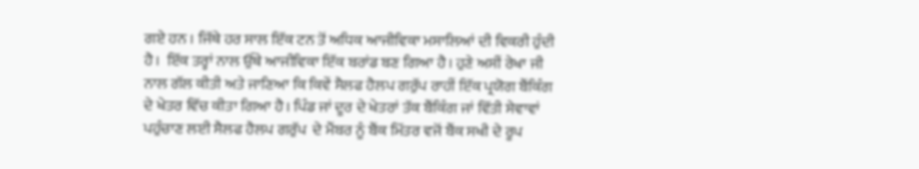ਗਏ ਹਨ । ਜਿੱਥੇ ਹਰ ਸਾਲ ਇੱਕ ਟਨ ਤੋਂ ਅਧਿਕ ਆਜੀਵਿਕਾ ਮਸਾਲਿਆਂ ਦੀ ਵਿਕਰੀ ਹੁੰਦੀ ਹੈ।  ਇੱਕ ਤਰ੍ਹਾਂ ਨਾਲ ਉੱਥੇ ਆਜੀਵਿਕਾ ਇੱਕ ਬਰਾਂਡ ਬਣ ਗਿਆ ਹੈ। ਹੁਣੇ ਅਸੀਂ ਰੇਖਾ ਜੀ ਨਾਲ ਗੱਲ ਕੀਤੀ ਅਤੇ ਜਾਣਿਆ ਕਿ ਕਿਵੇਂ ਸੈਲਫ ਹੈਲਪ ਗਰੁੱਪ ਰਾਹੀਂ ਇੱਕ ਪ੍ਰਯੋਗ ਬੈਂਕਿੰਗ ਦੇ ਖੇਤਰ ਵਿੱਚ ਕੀਤਾ ਗਿਆ ਹੈ। ਪਿੰਡ ਜਾਂ ਦੂਰ ਦੇ ਖੇਤਰਾਂ ਤੱਕ ਬੈਂਕਿੰਗ ਜਾਂ ਵਿੱਤੀ ਸੇਵਾਵਾਂ ਪਹੁੰਚਾਣ ਲਈ ਸੈਲਫ ਹੈਲਪ ਗਰੁੱਪ  ਦੇ ਮੈਂਬਰ ਨੂੰ ਬੈਂਕ ਮਿੱਤਰ ਵਜੋਂ ਬੈਂਕ ਸਖੀ ਦੇ ਰੂਪ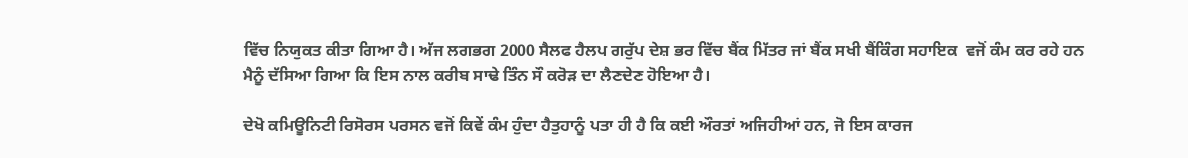ਵਿੱਚ ਨਿਯੁਕਤ ਕੀਤਾ ਗਿਆ ਹੈ। ਅੱਜ ਲਗਭਗ 2000 ਸੈਲਫ ਹੈਲਪ ਗਰੁੱਪ ਦੇਸ਼ ਭਰ ਵਿੱਚ ਬੈਂਕ ਮਿੱਤਰ ਜਾਂ ਬੈਂਕ ਸਖੀ ਬੈਂਕਿੰਗ ਸਹਾਇਕ  ਵਜੋਂ ਕੰਮ ਕਰ ਰਹੇ ਹਨ ਮੈਨੂੰ ਦੱਸਿਆ ਗਿਆ ਕਿ ਇਸ ਨਾਲ ਕਰੀਬ ਸਾਢੇ ਤਿੰਨ ਸੌ ਕਰੋੜ ਦਾ ਲੈਣਦੇਣ ਹੋਇਆ ਹੈ।

ਦੇਖੋ ਕਮਿਊਨਿਟੀ ਰਿਸੋਰਸ ਪਰਸਨ ਵਜੋਂ ਕਿਵੇਂ ਕੰਮ ਹੁੰਦਾ ਹੈਤੁਹਾਨੂੰ ਪਤਾ ਹੀ ਹੈ ਕਿ ਕਈ ਔਰਤਾਂ ਅਜਿਹੀਆਂ ਹਨ, ਜੋ ਇਸ ਕਾਰਜ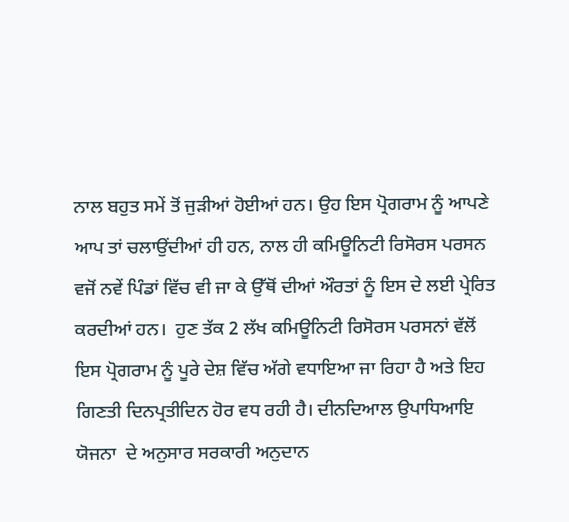ਨਾਲ ਬਹੁਤ ਸਮੇਂ ਤੋਂ ਜੁੜੀਆਂ ਹੋਈਆਂ ਹਨ। ਉਹ ਇਸ ਪ੍ਰੋਗਰਾਮ ਨੂੰ ਆਪਣੇ ਆਪ ਤਾਂ ਚਲਾਉਂਦੀਆਂ ਹੀ ਹਨ, ਨਾਲ ਹੀ ਕਮਿਊਨਿਟੀ ਰਿਸੋਰਸ ਪਰਸਨ  ਵਜੋਂ ਨਵੇਂ ਪਿੰਡਾਂ ਵਿੱਚ ਵੀ ਜਾ ਕੇ ਉੱਥੋਂ ਦੀਆਂ ਔਰਤਾਂ ਨੂੰ ਇਸ ਦੇ ਲਈ ਪ੍ਰੇਰਿਤ ਕਰਦੀਆਂ ਹਨ।  ਹੁਣ ਤੱਕ 2 ਲੱਖ ਕਮਿਊਨਿਟੀ ਰਿਸੋਰਸ ਪਰਸਨਾਂ ਵੱਲੋਂ ਇਸ ਪ੍ਰੋਗਰਾਮ ਨੂੰ ਪੂਰੇ ਦੇਸ਼ ਵਿੱਚ ਅੱਗੇ ਵਧਾਇਆ ਜਾ ਰਿਹਾ ਹੈ ਅਤੇ ਇਹ ਗਿਣਤੀ ਦਿਨਪ੍ਰਤੀਦਿਨ ਹੋਰ ਵਧ ਰਹੀ ਹੈ। ਦੀਨਦਿਆਲ ਉਪਾਧਿਆਇ ਯੋਜਨਾ  ਦੇ ਅਨੁਸਾਰ ਸਰਕਾਰੀ ਅਨੁਦਾਨ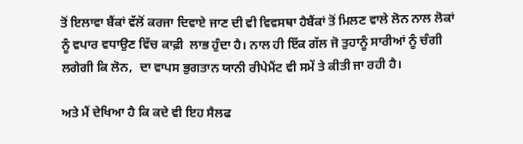ਤੋਂ ਇਲਾਵਾ ਬੈਂਕਾਂ ਵੱਲੋਂ ਕਰਜਾ ਦਿਵਾਏ ਜਾਣ ਦੀ ਵੀ ਵਿਵਸਥਾ ਹੈਬੈਂਕਾਂ ਤੋਂ ਮਿਲਣ ਵਾਲੇ ਲੋਨ ਨਾਲ ਲੋਕਾਂ ਨੂੰ ਵਪਾਰ ਵਧਾਉਣ ਵਿੱਚ ਕਾਫ਼ੀ  ਲਾਭ ਹੁੰਦਾ ਹੈ। ਨਾਲ ਹੀ ਇੱਕ ਗੱਲ ਜੋ ਤੁਹਾਨੂੰ ਸਾਰੀਆਂ ਨੂੰ ਚੰਗੀ ਲਗੇਗੀ ਕਿ ਲੋਨ,  ਦਾ ਵਾਪਸ ਭੁਗਤਾਨ ਯਾਨੀ ਰੀਪੇਮੈਂਟ ਵੀ ਸਮੇਂ ਤੇ ਕੀਤੀ ਜਾ ਰਹੀ ਹੈ।

ਅਤੇ ਮੈਂ ਦੇਖਿਆ ਹੈ ਕਿ ਕਦੇ ਵੀ ਇਹ ਸੈਲਫ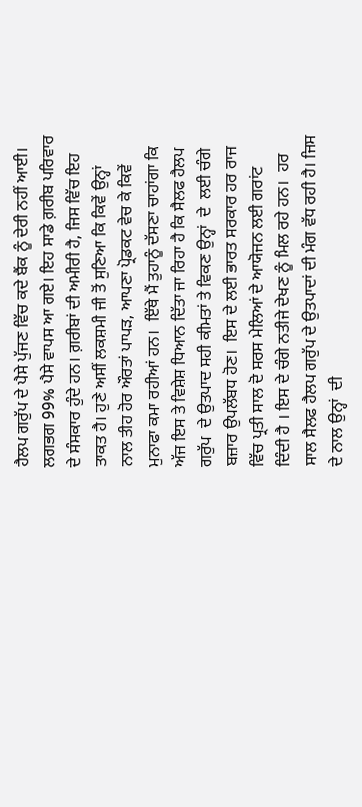ਹੈਲਪ ਗਰੁੱਪ ਦੇ ਪੈਸੇ ਪੁੱਜਣ ਵਿੱਚ ਕਦੇ ਬੈਂਕ ਨੂੰ ਦੇਰੀ ਨਹੀਂ ਆਈ। ਲਗਭਗ 99% ਪੈਸੇ ਵਾਪਸ ਆ ਗਏ। ਇਹ ਸਾਡੇ ਗ਼ਰੀਬ ਪਰਿਵਾਰ  ਦੇ ਸੰਸਕਾਰ ਹੁੰਦੇ ਹਨ। ਗ਼ਰੀਬਾਂ ਦੀ ਅਮੀਰੀ ਹੈ, ਜਿਸ ਵਿੱਚ ਇਹ ਤਾਕਤ ਹੈ। ਹੁਣੇ ਅਸੀਂ ਲਕਸ਼ਮੀ ਜੀ ਤੋਂ ਸੁਣਿਆ ਕਿ ਕਿਵੇਂ ਉਨ੍ਹਾਂ  ਨਾਲ ਤੀਹ ਹੋਰ ਔਰਤਾਂ ਪਾਪੜ, ਆਪਣਾ ਪ੍ਰੋਡਕਟ ਵੇਚ ਕੇ ਕਿਵੇਂ ਮੁਨਾਫਾ ਕਮਾ ਰਹੀਆਂ ਹਨ।  ਇੱਥੇ ਮੈਂ ਤੁਹਾਨੂੰ ਦੱਸਣਾ ਚਾਹਾਂਗਾ ਕਿ ਅੱਜ ਇਸ ਤੇ ਵਿਸ਼ੇਸ਼ ਧਿਆਨ ਦਿੱਤਾ ਜਾ ਰਿਹਾ ਹੈ ਕਿ ਸੈਲਫ ਹੈਲਪ ਗਰੁੱਪ  ਦੇ ਉਤਪਾਦ ਸਹੀ ਕੀਮਤਾਂ ਤੇ ਵਿਕਣ ਉਨ੍ਹਾਂ  ਦੇ  ਲਈ ਚੰਗੇ ਬਜ਼ਾਰ ਉਪਲੱਬਧ ਹੋਣ।  ਇਸ ਦੇ ਲਈ ਭਾਰਤ ਸਰਕਾਰ ਹਰ ਰਾਜ ਵਿੱਚ ਪ੍ਰਤੀ ਸਾਲ ਦੋ ਸਰਸ ਮੇਲਿਆਂ ਦੇ ਆਯੋਜਨ ਲਈ ਗਰਾਂਟ ਦਿੰਦੀ ਹੈ । ਇਸ ਦੇ ਚੰਗੇ ਨਤੀਜੇ ਦੇਖਣ ਨੂੰ ਮਿਲ ਰਹੇ ਹਨ।  ਹਰ ਸਾਲ ਸੈਲਫ ਹੈਲਪ ਗਰੁੱਪ ਦੇ ਉਤਪਾਦਾਂ ਦੀ ਮੰਗ ਵੱਧ ਰਹੀ ਹੈ। ਜਿਸ ਦੇ ਨਾਲ ਉਨ੍ਹਾਂ  ਦੀ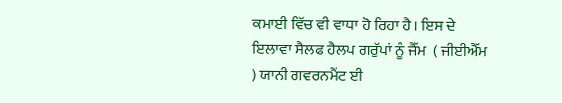ਕਮਾਈ ਵਿੱਚ ਵੀ ਵਾਧਾ ਹੋ ਰਿਹਾ ਹੈ। ਇਸ ਦੇ ਇਲਾਵਾ ਸੈਲਫ ਹੈਲਪ ਗਰੁੱਪਾਂ ਨੂੰ ਜੈੱਮ  ( ਜੀਈਐੱਮ ) ਯਾਨੀ ਗਵਰਨਮੈਂਟ ਈ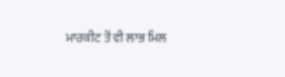ਮਾਰਕੀਟ ਤੋਂ ਵੀ ਲਾਭ ਮਿਲ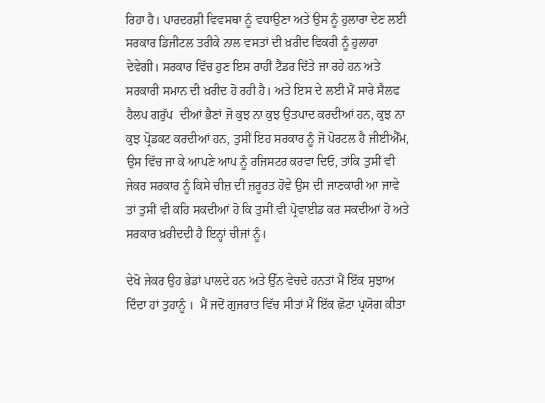ਰਿਹਾ ਹੈ। ਪਾਰਦਰਸ਼ੀ ਵਿਵਸਥਾ ਨੂੰ ਵਧਾਉਣਾ ਅਤੇ ਉਸ ਨੂੰ ਹੁਲਾਰਾ ਦੇਣ ਲਈ ਸਰਕਾਰ ਡਿਜੀਟਲ ਤਰੀਕੇ ਨਾਲ ਵਸਤਾਂ ਦੀ ਖ਼ਰੀਦ ਵਿਕਰੀ ਨੂੰ ਹੁਲਾਰਾ ਦੇਵੇਗੀ। ਸਰਕਾਰ ਵਿੱਚ ਹੁਣ ਇਸ ਰਾਹੀਂ ਟੈਂਡਰ ਦਿੱਤੇ ਜਾ ਰਹੇ ਹਨ ਅਤੇ ਸਰਕਾਰੀ ਸਮਾਨ ਦੀ ਖ਼ਰੀਦ ਹੋ ਰਹੀ ਹੈ। ਅਤੇ ਇਸ ਦੇ ਲਈ ਮੈਂ ਸਾਰੇ ਸੈਲਫ ਹੈਲਪ ਗਰੁੱਪ  ਦੀਆਂ ਭੈਣਾਂ ਜੋ ਕੁਝ ਨਾ ਕੁਝ ਉਤਪਾਦ ਕਰਦੀਆਂ ਹਨ, ਕੁਝ ਨਾ ਕੁਝ ਪ੍ਰੋਡਕਟ ਕਰਦੀਆਂ ਹਨ, ਤੁਸੀਂ ਇਹ ਸਰਕਾਰ ਨੂੰ ਜੋ ਪੋਰਟਲ ਹੈ ਜੀਈਐੱਮ, ਉਸ ਵਿੱਚ ਜਾ ਕੇ ਆਪਣੇ ਆਪ ਨੂੰ ਰਜਿਸਟਰ ਕਰਵਾ ਦਿਓ, ਤਾਂਕਿ ਤੁਸੀਂ ਵੀ ਜੇਕਰ ਸਰਕਾਰ ਨੂੰ ਕਿਸੇ ਚੀਜ਼ ਦੀ ਜ਼ਰੂਰਤ ਹੋਵੇ ਉਸ ਦੀ ਜਾਣਕਾਰੀ ਆ ਜਾਵੇ ਤਾਂ ਤੁਸੀਂ ਵੀ ਕਹਿ ਸਕਦੀਆਂ ਹੋ ਕਿ ਤੁਸੀਂ ਵੀ ਪ੍ਰੋਵਾਈਡ ਕਰ ਸਕਦੀਆਂ ਹੋ ਅਤੇ ਸਰਕਾਰ ਖ਼ਰੀਦਦੀ ਹੈ ਇਨ੍ਹਾਂ ਚੀਜਾਂ ਨੂੰ।

ਦੇਖੋ ਜੇਕਰ ਉਹ ਭੇਡਾਂ ਪਾਲਦੇ ਹਨ ਅਤੇ ਉੱਨ ਵੇਚਦੇ ਹਨਤਾਂ ਮੈਂ ਇੱਕ ਸੁਝਾਅ ਦਿੰਦਾ ਹਾਂ ਤੁਹਾਨੂੰ ।  ਮੈਂ ਜਦੋਂ ਗੁਜਰਾਤ ਵਿੱਚ ਸੀਤਾਂ ਮੈਂ ਇੱਕ ਛੋਟਾ ਪ੍ਰਯੋਗ ਕੀਤਾ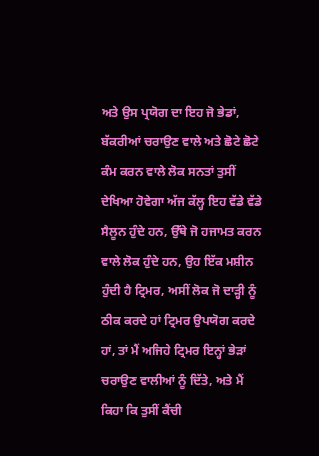ਅਤੇ ਉਸ ਪ੍ਰਯੋਗ ਦਾ ਇਹ ਜੋ ਭੇਡਾਂ, ਬੱਕਰੀਆਂ ਚਰਾਉਣ ਵਾਲੇ ਅਤੇ ਛੋਟੇ ਛੋਟੇ ਕੰਮ ਕਰਨ ਵਾਲੇ ਲੋਕ ਸਨਤਾਂ ਤੁਸੀਂ ਦੇਖਿਆ ਹੋਵੇਗਾ ਅੱਜ ਕੱਲ੍ਹ ਇਹ ਵੱਡੇ ਵੱਡੇ ਸੈਲੂਨ ਹੁੰਦੇ ਹਨ, ਉੱਥੇ ਜੋ ਹਜਾਮਤ ਕਰਨ ਵਾਲੇ ਲੋਕ ਹੁੰਦੇ ਹਨ, ਉਹ ਇੱਕ ਮਸ਼ੀਨ ਹੁੰਦੀ ਹੈ ਟ੍ਰਿਮਰ, ਅਸੀਂ ਲੋਕ ਜੋ ਦਾੜ੍ਹੀ ਨੂੰ ਠੀਕ ਕਰਦੇ ਹਾਂ ਟ੍ਰਿਮਰ ਉਪਯੋਗ ਕਰਦੇ ਹਾਂ, ਤਾਂ ਮੈਂ ਅਜਿਹੇ ਟ੍ਰਿਮਰ ਇਨ੍ਹਾਂ ਭੇੜਾਂ ਚਰਾਉਣ ਵਾਲੀਆਂ ਨੂੰ ਦਿੱਤੇ, ਅਤੇ ਮੈਂ ਕਿਹਾ ਕਿ ਤੁਸੀਂ ਕੈਂਚੀ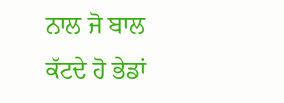ਨਾਲ ਜੋ ਬਾਲ ਕੱਟਦੇ ਹੋ ਭੇਡਾਂ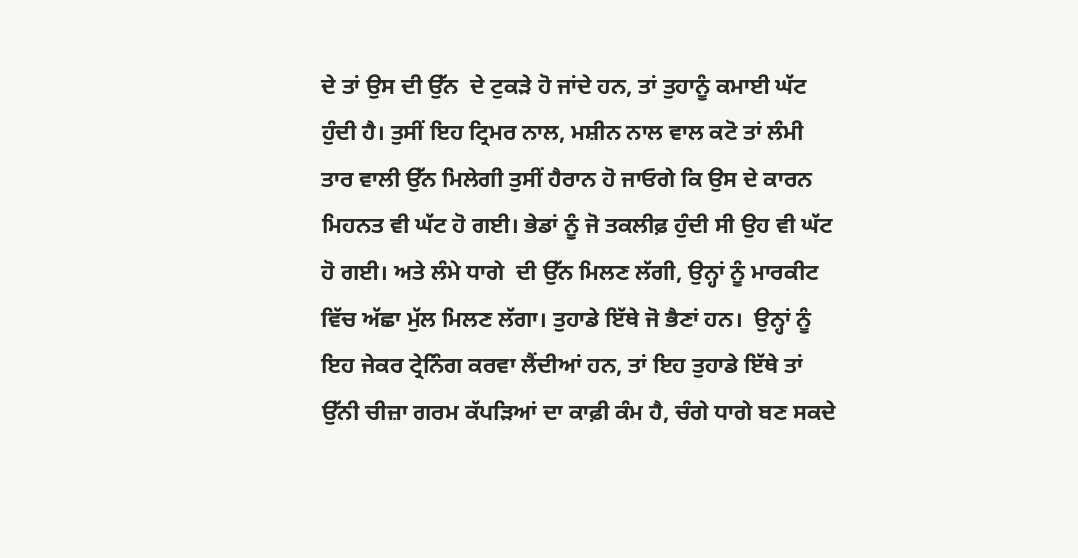ਦੇ ਤਾਂ ਉਸ ਦੀ ਉੱਨ  ਦੇ ਟੁਕੜੇ ਹੋ ਜਾਂਦੇ ਹਨ, ਤਾਂ ਤੁਹਾਨੂੰ ਕਮਾਈ ਘੱਟ ਹੁੰਦੀ ਹੈ। ਤੁਸੀਂ ਇਹ ਟ੍ਰਿਮਰ ਨਾਲ, ਮਸ਼ੀਨ ਨਾਲ ਵਾਲ ਕਟੋ ਤਾਂ ਲੰਮੀ ਤਾਰ ਵਾਲੀ ਉੱਨ ਮਿਲੇਗੀ ਤੁਸੀਂ ਹੈਰਾਨ ਹੋ ਜਾਓਗੇ ਕਿ ਉਸ ਦੇ ਕਾਰਨ ਮਿਹਨਤ ਵੀ ਘੱਟ ਹੋ ਗਈ। ਭੇਡਾਂ ਨੂੰ ਜੋ ਤਕਲੀਫ਼ ਹੁੰਦੀ ਸੀ ਉਹ ਵੀ ਘੱਟ ਹੋ ਗਈ। ਅਤੇ ਲੰਮੇ ਧਾਗੇ  ਦੀ ਉੱਨ ਮਿਲਣ ਲੱਗੀ, ਉਨ੍ਹਾਂ ਨੂੰ ਮਾਰਕੀਟ ਵਿੱਚ ਅੱਛਾ ਮੁੱਲ ਮਿਲਣ ਲੱਗਾ। ਤੁਹਾਡੇ ਇੱਥੇ ਜੋ ਭੈਣਾਂ ਹਨ।  ਉਨ੍ਹਾਂ ਨੂੰ ਇਹ ਜੇਕਰ ਟ੍ਰੇਨਿੰਗ ਕਰਵਾ ਲੈਂਦੀਆਂ ਹਨ, ਤਾਂ ਇਹ ਤੁਹਾਡੇ ਇੱਥੇ ਤਾਂ ਉੱਨੀ ਚੀਜ਼ਾ ਗਰਮ ਕੱਪੜਿਆਂ ਦਾ ਕਾਫ਼ੀ ਕੰਮ ਹੈ, ਚੰਗੇ ਧਾਗੇ ਬਣ ਸਕਦੇ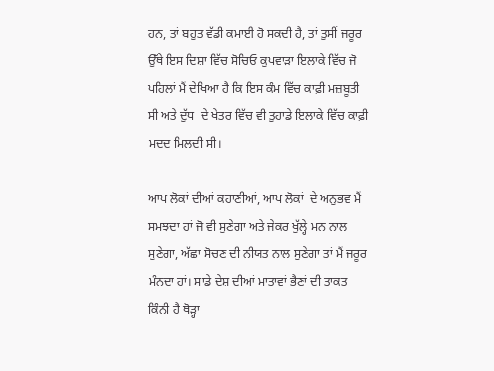ਹਨ, ਤਾਂ ਬਹੁਤ ਵੱਡੀ ਕਮਾਈ ਹੋ ਸਕਦੀ ਹੈ, ਤਾਂ ਤੁਸੀਂ ਜਰੂਰ ਉੱਥੇ ਇਸ ਦਿਸ਼ਾ ਵਿੱਚ ਸੋਚਿਓ ਕੁਪਵਾੜਾ ਇਲਾਕੇ ਵਿੱਚ ਜੋ ਪਹਿਲਾਂ ਮੈਂ ਦੇਖਿਆ ਹੈ ਕਿ ਇਸ ਕੰਮ ਵਿੱਚ ਕਾਫ਼ੀ ਮਜ਼ਬੂਤੀ ਸੀ ਅਤੇ ਦੁੱਧ  ਦੇ ਖੇਤਰ ਵਿੱਚ ਵੀ ਤੁਹਾਡੇ ਇਲਾਕੇ ਵਿੱਚ ਕਾਫ਼ੀ ਮਦਦ ਮਿਲਦੀ ਸੀ।

ਆਪ ਲੋਕਾਂ ਦੀਆਂ ਕਹਾਣੀਆਂ, ਆਪ ਲੋਕਾਂ  ਦੇ ਅਨੁਭਵ ਮੈਂ ਸਮਝਦਾ ਹਾਂ ਜੋ ਵੀ ਸੁਣੇਗਾ ਅਤੇ ਜੇਕਰ ਖੁੱਲ੍ਹੇ ਮਨ ਨਾਲ ਸੁਣੇਗਾ, ਅੱਛਾ ਸੋਚਣ ਦੀ ਨੀਯਤ ਨਾਲ ਸੁਣੇਗਾ ਤਾਂ ਮੈਂ ਜਰੂਰ ਮੰਨਦਾ ਹਾਂ। ਸਾਡੇ ਦੇਸ਼ ਦੀਆਂ ਮਾਤਾਵਾਂ ਭੈਣਾਂ ਦੀ ਤਾਕਤ ਕਿੰਨੀ ਹੈ ਥੋੜ੍ਹਾ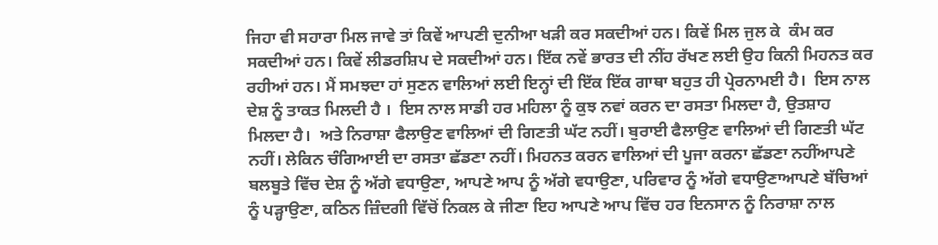ਜਿਹਾ ਵੀ ਸਹਾਰਾ ਮਿਲ ਜਾਵੇ ਤਾਂ ਕਿਵੇਂ ਆਪਣੀ ਦੁਨੀਆ ਖੜੀ ਕਰ ਸਕਦੀਆਂ ਹਨ। ਕਿਵੇਂ ਮਿਲ ਜੁਲ ਕੇ  ਕੰਮ ਕਰ ਸਕਦੀਆਂ ਹਨ। ਕਿਵੇਂ ਲੀਡਰਸ਼ਿਪ ਦੇ ਸਕਦੀਆਂ ਹਨ। ਇੱਕ ਨਵੇਂ ਭਾਰਤ ਦੀ ਨੀਂਹ ਰੱਖਣ ਲਈ ਉਹ ਕਿਨੀ ਮਿਹਨਤ ਕਰ ਰਹੀਆਂ ਹਨ। ਮੈਂ ਸਮਝਦਾ ਹਾਂ ਸੁਣਨ ਵਾਲਿਆਂ ਲਈ ਇਨ੍ਹਾਂ ਦੀ ਇੱਕ ਇੱਕ ਗਾਥਾ ਬਹੁਤ ਹੀ ਪ੍ਰੇਰਨਾਮਈ ਹੈ।  ਇਸ ਨਾਲ ਦੇਸ਼ ਨੂੰ ਤਾਕਤ ਮਿਲਦੀ ਹੈ ।  ਇਸ ਨਾਲ ਸਾਡੀ ਹਰ ਮਹਿਲਾ ਨੂੰ ਕੁਝ ਨਵਾਂ ਕਰਨ ਦਾ ਰਸਤਾ ਮਿਲਦਾ ਹੈ, ਉਤਸ਼ਾਹ ਮਿਲਦਾ ਹੈ।  ਅਤੇ ਨਿਰਾਸ਼ਾ ਫੈਲਾਉਣ ਵਾਲਿਆਂ ਦੀ ਗਿਣਤੀ ਘੱਟ ਨਹੀਂ। ਬੁਰਾਈ ਫੈਲਾਉਣ ਵਾਲਿਆਂ ਦੀ ਗਿਣਤੀ ਘੱਟ ਨਹੀਂ। ਲੇਕਿਨ ਚੰਗਿਆਈ ਦਾ ਰਸਤਾ ਛੱਡਣਾ ਨਹੀਂ। ਮਿਹਨਤ ਕਰਨ ਵਾਲਿਆਂ ਦੀ ਪੂਜਾ ਕਰਨਾ ਛੱਡਣਾ ਨਹੀਂਆਪਣੇ ਬਲਬੂਤੇ ਵਿੱਚ ਦੇਸ਼ ਨੂੰ ਅੱਗੇ ਵਧਾਉਣਾ, ਆਪਣੇ ਆਪ ਨੂੰ ਅੱਗੇ ਵਧਾਉਣਾ, ਪਰਿਵਾਰ ਨੂੰ ਅੱਗੇ ਵਧਾਉਣਾਆਪਣੇ ਬੱਚਿਆਂ ਨੂੰ ਪੜ੍ਹਾਉਣਾ, ਕਠਿਨ ਜ਼ਿੰਦਗੀ ਵਿੱਚੋਂ ਨਿਕਲ ਕੇ ਜੀਣਾ ਇਹ ਆਪਣੇ ਆਪ ਵਿੱਚ ਹਰ ਇਨਸਾਨ ਨੂੰ ਨਿਰਾਸ਼ਾ ਨਾਲ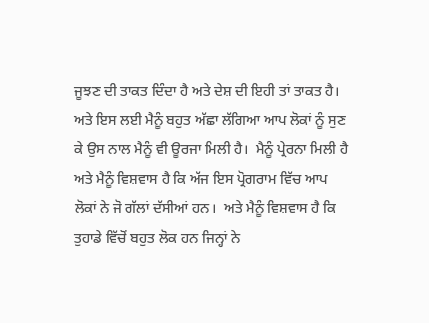ਜੂਝਣ ਦੀ ਤਾਕਤ ਦਿੰਦਾ ਹੈ ਅਤੇ ਦੇਸ਼ ਦੀ ਇਹੀ ਤਾਂ ਤਾਕਤ ਹੈ। ਅਤੇ ਇਸ ਲਈ ਮੈਨੂੰ ਬਹੁਤ ਅੱਛਾ ਲੱਗਿਆ ਆਪ ਲੋਕਾਂ ਨੂੰ ਸੁਣ ਕੇ ਉਸ ਨਾਲ ਮੈਨੂੰ ਵੀ ਊਰਜਾ ਮਿਲੀ ਹੈ।  ਮੈਨੂੰ ਪ੍ਰੇਰਨਾ ਮਿਲੀ ਹੈ ਅਤੇ ਮੈਨੂੰ ਵਿਸ਼ਵਾਸ ਹੈ ਕਿ ਅੱਜ ਇਸ ਪ੍ਰੋਗਰਾਮ ਵਿੱਚ ਆਪ ਲੋਕਾਂ ਨੇ ਜੋ ਗੱਲਾਂ ਦੱਸੀਆਂ ਹਨ।  ਅਤੇ ਮੈਨੂੰ ਵਿਸ਼ਵਾਸ ਹੈ ਕਿ ਤੁਹਾਡੇ ਵਿੱਚੋਂ ਬਹੁਤ ਲੋਕ ਹਨ ਜਿਨ੍ਹਾਂ ਨੇ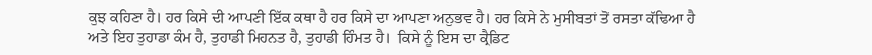ਕੁਝ ਕਹਿਣਾ ਹੈ। ਹਰ ਕਿਸੇ ਦੀ ਆਪਣੀ ਇੱਕ ਕਥਾ ਹੈ ਹਰ ਕਿਸੇ ਦਾ ਆਪਣਾ ਅਨੁਭਵ ਹੈ। ਹਰ ਕਿਸੇ ਨੇ ਮੁਸੀਬਤਾਂ ਤੋਂ ਰਸਤਾ ਕੱਢਿਆ ਹੈ ਅਤੇ ਇਹ ਤੁਹਾਡਾ ਕੰਮ ਹੈ, ਤੁਹਾਡੀ ਮਿਹਨਤ ਹੈ, ਤੁਹਾਡੀ ਹਿੰਮਤ ਹੈ।  ਕਿਸੇ ਨੂੰ ਇਸ ਦਾ ਕ੍ਰੈਡਿਟ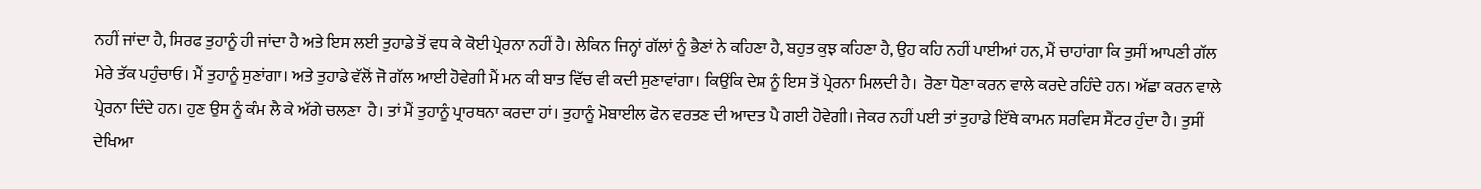ਨਹੀਂ ਜਾਂਦਾ ਹੈ, ਸਿਰਫ ਤੁਹਾਨੂੰ ਹੀ ਜਾਂਦਾ ਹੈ ਅਤੇ ਇਸ ਲਈ ਤੁਹਾਡੇ ਤੋਂ ਵਧ ਕੇ ਕੋਈ ਪ੍ਰੇਰਨਾ ਨਹੀਂ ਹੈ। ਲੇਕਿਨ ਜਿਨ੍ਹਾਂ ਗੱਲਾਂ ਨੂੰ ਭੈਣਾਂ ਨੇ ਕਹਿਣਾ ਹੈ, ਬਹੁਤ ਕੁਝ ਕਹਿਣਾ ਹੈ, ਉਹ ਕਹਿ ਨਹੀਂ ਪਾਈਆਂ ਹਨ, ਮੈਂ ਚਾਹਾਂਗਾ ਕਿ ਤੁਸੀਂ ਆਪਣੀ ਗੱਲ ਮੇਰੇ ਤੱਕ ਪਹੁੰਚਾਓ। ਮੈਂ ਤੁਹਾਨੂੰ ਸੁਣਾਂਗਾ। ਅਤੇ ਤੁਹਾਡੇ ਵੱਲੋਂ ਜੋ ਗੱਲ ਆਈ ਹੋਵੇਗੀ ਮੈਂ ਮਨ ਕੀ ਬਾਤ ਵਿੱਚ ਵੀ ਕਦੀ ਸੁਣਾਵਾਂਗਾ। ਕਿਉਂਕਿ ਦੇਸ਼ ਨੂੰ ਇਸ ਤੋਂ ਪ੍ਰੇਰਨਾ ਮਿਲਦੀ ਹੈ।  ਰੋਣਾ ਧੋਣਾ ਕਰਨ ਵਾਲੇ ਕਰਦੇ ਰਹਿੰਦੇ ਹਨ। ਅੱਛਾ ਕਰਨ ਵਾਲੇ ਪ੍ਰੇਰਨਾ ਦਿੰਦੇ ਹਨ। ਹੁਣ ਉਸ ਨੂੰ ਕੰਮ ਲੈ ਕੇ ਅੱਗੇ ਚਲਣਾ  ਹੈ। ਤਾਂ ਮੈਂ ਤੁਹਾਨੂੰ ਪ੍ਰਾਰਥਨਾ ਕਰਦਾ ਹਾਂ। ਤੁਹਾਨੂੰ ਮੋਬਾਈਲ ਫੋਨ ਵਰਤਣ ਦੀ ਆਦਤ ਪੈ ਗਈ ਹੋਵੇਗੀ। ਜੇਕਰ ਨਹੀਂ ਪਈ ਤਾਂ ਤੁਹਾਡੇ ਇੱਥੇ ਕਾਮਨ ਸਰਵਿਸ ਸੈਂਟਰ ਹੁੰਦਾ ਹੈ। ਤੁਸੀਂ ਦੇਖਿਆ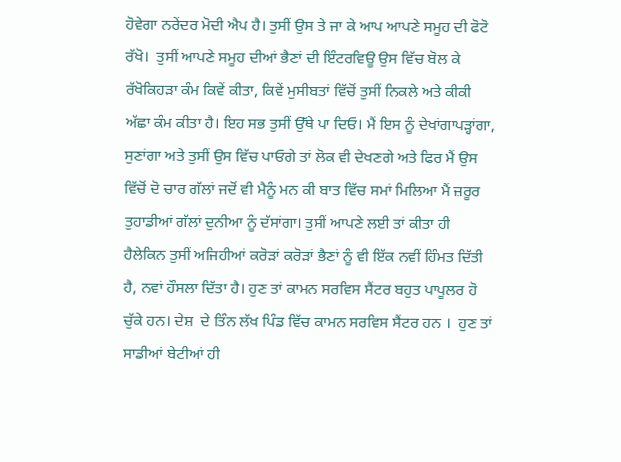ਹੋਵੇਗਾ ਨਰੇਂਦਰ ਮੋਦੀ ਐਪ ਹੈ। ਤੁਸੀਂ ਉਸ ਤੇ ਜਾ ਕੇ ਆਪ ਆਪਣੇ ਸਮੂਹ ਦੀ ਫੋਟੋ ਰੱਖੋ।  ਤੁਸੀਂ ਆਪਣੇ ਸਮੂਹ ਦੀਆਂ ਭੈਣਾਂ ਦੀ ਇੰਟਰਵਿਊ ਉਸ ਵਿੱਚ ਬੋਲ ਕੇ ਰੱਖੋਕਿਹੜਾ ਕੰਮ ਕਿਵੇਂ ਕੀਤਾ, ਕਿਵੇਂ ਮੁਸੀਬਤਾਂ ਵਿੱਚੋਂ ਤੁਸੀਂ ਨਿਕਲੇ ਅਤੇ ਕੀਕੀ ਅੱਛਾ ਕੰਮ ਕੀਤਾ ਹੈ। ਇਹ ਸਭ ਤੁਸੀਂ ਉੱਥੇ ਪਾ ਦਿਓ। ਮੈਂ ਇਸ ਨੂੰ ਦੇਖਾਂਗਾਪੜ੍ਹਾਂਗਾ, ਸੁਣਾਂਗਾ ਅਤੇ ਤੁਸੀਂ ਉਸ ਵਿੱਚ ਪਾਓਗੇ ਤਾਂ ਲੋਕ ਵੀ ਦੇਖਣਗੇ ਅਤੇ ਫਿਰ ਮੈਂ ਉਸ ਵਿੱਚੋਂ ਦੋ ਚਾਰ ਗੱਲਾਂ ਜਦੋਂ ਵੀ ਮੈਨੂੰ ਮਨ ਕੀ ਬਾਤ ਵਿੱਚ ਸਮਾਂ ਮਿਲਿਆ ਮੈਂ ਜ਼ਰੂਰ ਤੁਹਾਡੀਆਂ ਗੱਲਾਂ ਦੁਨੀਆ ਨੂੰ ਦੱਸਾਂਗਾ। ਤੁਸੀਂ ਆਪਣੇ ਲਈ ਤਾਂ ਕੀਤਾ ਹੀ ਹੈਲੇਕਿਨ ਤੁਸੀਂ ਅਜਿਹੀਆਂ ਕਰੋੜਾਂ ਕਰੋੜਾਂ ਭੈਣਾਂ ਨੂੰ ਵੀ ਇੱਕ ਨਵੀਂ ਹਿੰਮਤ ਦਿੱਤੀ ਹੈ, ਨਵਾਂ ਹੌਸਲਾ ਦਿੱਤਾ ਹੈ। ਹੁਣ ਤਾਂ ਕਾਮਨ ਸਰਵਿਸ ਸੈਂਟਰ ਬਹੁਤ ਪਾਪੂਲਰ ਹੋ ਚੁੱਕੇ ਹਨ। ਦੇਸ਼  ਦੇ ਤਿੰਨ ਲੱਖ ਪਿੰਡ ਵਿੱਚ ਕਾਮਨ ਸਰਵਿਸ ਸੈਂਟਰ ਹਨ ।  ਹੁਣ ਤਾਂ ਸਾਡੀਆਂ ਬੇਟੀਆਂ ਹੀ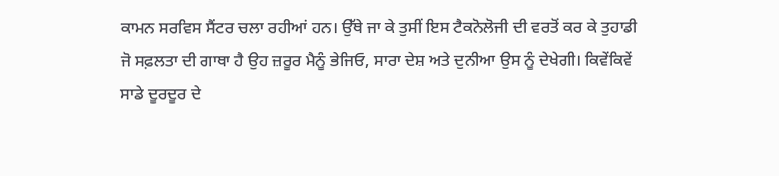ਕਾਮਨ ਸਰਵਿਸ ਸੈਂਟਰ ਚਲਾ ਰਹੀਆਂ ਹਨ। ਉੱਥੇ ਜਾ ਕੇ ਤੁਸੀਂ ਇਸ ਟੈਕਨੋਲੋਜੀ ਦੀ ਵਰਤੋਂ ਕਰ ਕੇ ਤੁਹਾਡੀ ਜੋ ਸਫ਼ਲਤਾ ਦੀ ਗਾਥਾ ਹੈ ਉਹ ਜ਼ਰੂਰ ਮੈਨੂੰ ਭੇਜਿਓ, ਸਾਰਾ ਦੇਸ਼ ਅਤੇ ਦੁਨੀਆ ਉਸ ਨੂੰ ਦੇਖੇਗੀ। ਕਿਵੇਂਕਿਵੇਂ ਸਾਡੇ ਦੂਰਦੂਰ ਦੇ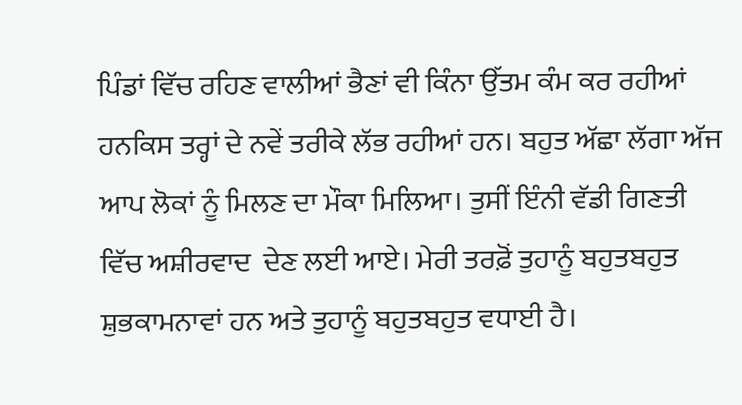ਪਿੰਡਾਂ ਵਿੱਚ ਰਹਿਣ ਵਾਲੀਆਂ ਭੈਣਾਂ ਵੀ ਕਿੰਨਾ ਉੱਤਮ ਕੰਮ ਕਰ ਰਹੀਆਂ ਹਨਕਿਸ ਤਰ੍ਹਾਂ ਦੇ ਨਵੇਂ ਤਰੀਕੇ ਲੱਭ ਰਹੀਆਂ ਹਨ। ਬਹੁਤ ਅੱਛਾ ਲੱਗਾ ਅੱਜ ਆਪ ਲੋਕਾਂ ਨੂੰ ਮਿਲਣ ਦਾ ਮੌਕਾ ਮਿਲਿਆ। ਤੁਸੀਂ ਇੰਨੀ ਵੱਡੀ ਗਿਣਤੀ ਵਿੱਚ ਅਸ਼ੀਰਵਾਦ  ਦੇਣ ਲਈ ਆਏ। ਮੇਰੀ ਤਰਫ਼ੋਂ ਤੁਹਾਨੂੰ ਬਹੁਤਬਹੁਤ ਸ਼ੁਭਕਾਮਨਾਵਾਂ ਹਨ ਅਤੇ ਤੁਹਾਨੂੰ ਬਹੁਤਬਹੁਤ ਵਧਾਈ ਹੈ।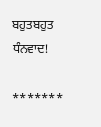ਬਹੁਤਬਹੁਤ ਧੰਨਵਾਦ!

*******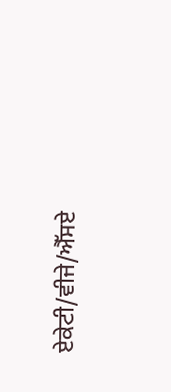ਏਕੇਟੀ/ਵੀਜੇ/ਐੱਸਏ